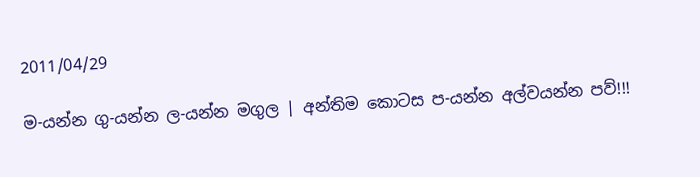2011/04/29

ම-යන්න ගු-යන්න ල-යන්න මගුල | අන්තිම කොටස ප-යන්න අල්වයන්න පව්!!!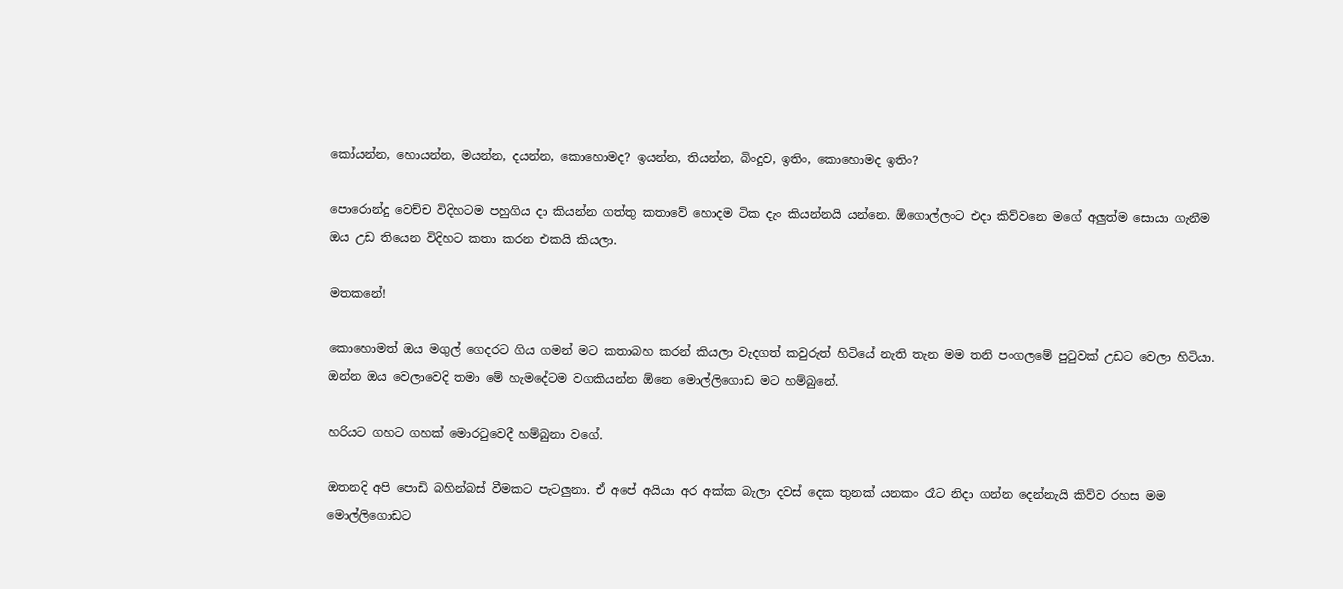කෝයන්න, හොයන්න, මයන්න, දයන්න, කොහොමද? ඉයන්න, තියන්න, බිංදුව, ඉතිං, කොහොමද ඉතිං?

පොරොන්දු වෙච්ච විදිහටම පහුගිය දා කියන්න ගත්තු කතාවේ හොදම ටික දැං කියන්නයි යන්නෙ. ඕගොල්ලංට එදා කිව්වනෙ මගේ අලුත්ම සොයා ගැනීම ඔය උඩ තියෙන විදිහට කතා කරන එකයි කියලා.

මතකනේ!

කොහොමත් ඔය මගුල් ගෙදරට ගිය ගමන් මට කතාබහ කරන් කියලා වැදගත් කවුරුත් හිටියේ නැති තැන මම තනි පංගලමේ පුටුවක් උඩට වෙලා හිටියා. ඔන්න ඔය වෙලාවෙදි තමා මේ හැමදේටම වගකියන්න ඕනෙ මොල්ලිගොඩ මට හම්බුනේ.

හරියට ගහට ගහක් මොරටුවෙදී හම්බුනා වගේ.

ඔතනදි අපි පොඩි බහින්බස් වීමකට පැටලුනා. ඒ අපේ අයියා අර අක්ක බැලා දවස් දෙක තුනක් යනකං රෑට නිදා ගන්න දෙන්නැයි කිව්ව රහස මම මොල්ලිගොඩට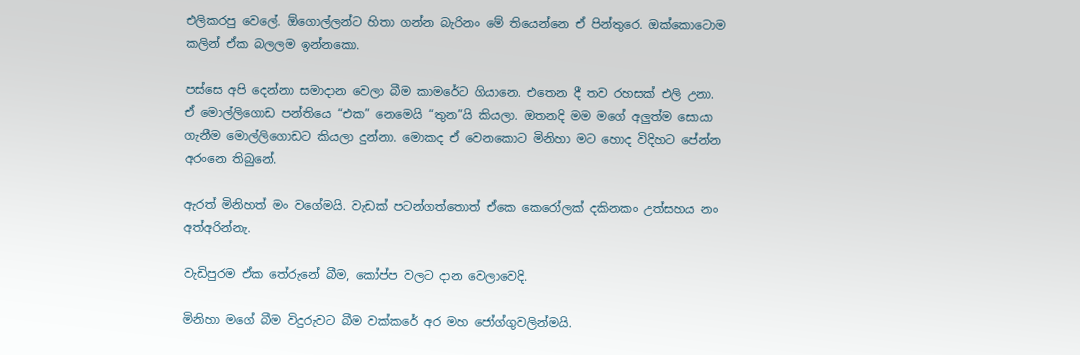එලිකරපු වෙලේ. ඕගොල්ලන්ට හිතා ගන්න බැරිනං මේ තියෙන්නෙ ඒ පින්තුරෙ. ඔක්කොටොම කලින් ඒක බලලම ඉන්නකො.

පස්සෙ අපි දෙන්නා‍ සමාදාන වෙලා බීම කාමරේට ගියානෙ. එතෙන දී තව රහසක් එලි උනා. ඒ මොල්ලිගොඩ පන්තියෙ “එක” නෙමෙයි “තුන”යි කියලා. ඔතනදි මම මගේ අලුත්ම සොයා ගැනීම මොල්ලිගොඩට කියලා දුන්නා. මොකද ඒ වෙනකොට මිනිහා මට හොද විදිහට පේන්න අරංනෙ තිබුනේ.

ඇරත් මිනිහත් මං වගේමයි. වැඩක් පටන්ගත්තොත් ඒකෙ කෙරෝලක් දකිනකං උත්සහය නං අත්අරින්නැ.

වැඩිපුරම ඒක තේරුනේ බීම, කෝප්ප වලට දාන වෙලාවෙදි.

මිනිහා මගේ බීම විදුරුවට බීම වක්කරේ අර මහ ‍ජෝග්ගුවලින්මයි.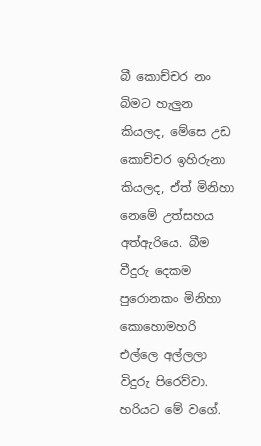බී කොච්චර නං බිමට හැලුන කියලද, මේසෙ උඩ කොච්චර ඉහිරුනා කියලද, ඒත් මිනිහා නෙමේ උත්සහය අත්ඇරියෙ. බීම වීදුරු දෙකම පුරොනකං මිනිහා කොහොමහරි එල්ලෙ අල්ලලා විදුරු පිරෙව්වා. හරියට මේ වගේ.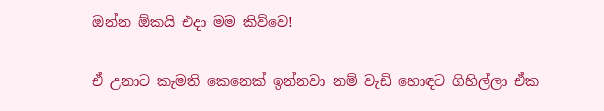ඔන්න ඕකයි එදා මම කිව්වෙ!

ඒ උනාට කැමති කෙනෙක් ඉන්නවා නම් වැඩි හොඳට ගිහිල්ලා ඒක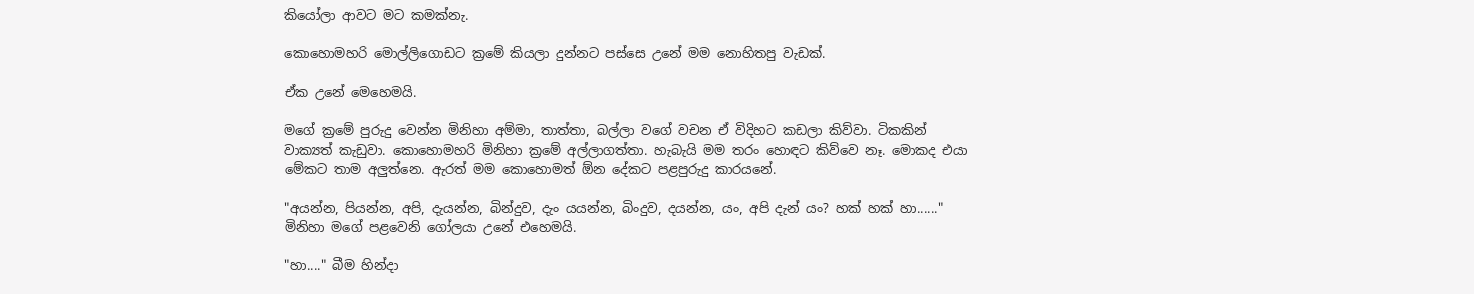කියෝලා ආවට මට කමක්නැ.

කොහොමහරි මොල්ලිගොඩට ක්‍රමේ කියලා දුන්නට පස්සෙ උනේ මම නොහිතපු වැඩක්.

ඒක උනේ මෙහෙමයි.

ම‍ගේ ක්‍රමේ පුරුදු වෙන්න මිනිහා අම්මා, තාත්තා, බල්ලා වගේ වචන ඒ විදිහට කඩලා කිව්වා. ටිකකින් වාක්‍යත් කැඩුවා. කොහොමහරි මිනිහා ක්‍රමේ අල්ලාගත්තා. හැබැයි මම තරං හොඳට කිව්වෙ නෑ. මොකද එයා මේකට තාම අලුත්නෙ. ඇරත් මම කොහොමත් ඕන දේකට පළපුරුදු කාරයනේ.

"අයන්න, පියන්න, අපි, දැයන්න, බින්දුව, දැං යයන්න, බිංදුව, දයන්න, යං, අපි දැන් යං? හක් හක් හා......" මිනිහා මගේ පළවෙනි ගෝලයා උනේ එහෙමයි.

"හා...." බීම හින්දා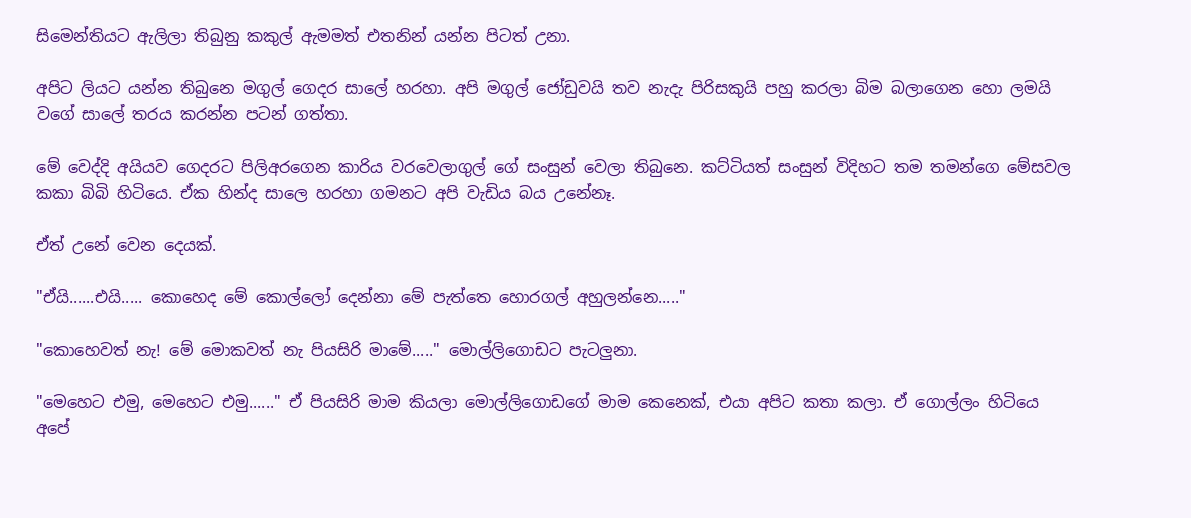සිමෙන්තියට ඇලිලා තිබුනු කකුල් ඇමමත් එතනින් යන්න පිටත් උනා.

අපිට ලියට යන්න තිබුනෙ මගුල් ගෙදර සාලේ හරහා. අපි මගුල් ජෝඩුවයි තව නැදැ පිරිසකුයි පහු කරලා බිම බලාගෙන හො ලමයි වගේ සාලේ තරය කරන්න පටන් ගත්තා.

මේ වෙද්දි අයියව ගෙදරට පිලිඅරගෙන කාරිය වරවෙලාගුල් ගේ සංසුන් වෙලා තිබුනෙ. කට්ටියත් සංසුන් විදිහට තම තමන්ගෙ මේසවල කකා බිබි හිටියෙ. ඒක හින්ද සාලෙ හරහා ගමනට අපි වැඩිය බය උනේනෑ.

ඒත් උනේ වෙන දෙයක්.

"ඒයි......එයි..... කොහෙද මේ කොල්ලෝ දෙන්නා මේ පැත්තෙ හොරගල් අහුලන්නෙ....."

"කොහෙවත් නැ! මේ මොකවත් නැ පියසිරි මාමේ....." මොල්ලිගොඩට පැටලුනා.

"මෙහෙට එමු, මෙහෙට එමු......" ඒ පියසිරි මාම කියලා මොල්ලිගොඩගේ මාම කෙනෙක්, එයා අපිට කතා කලා. ඒ ගොල්ලං හිටියෙ අපේ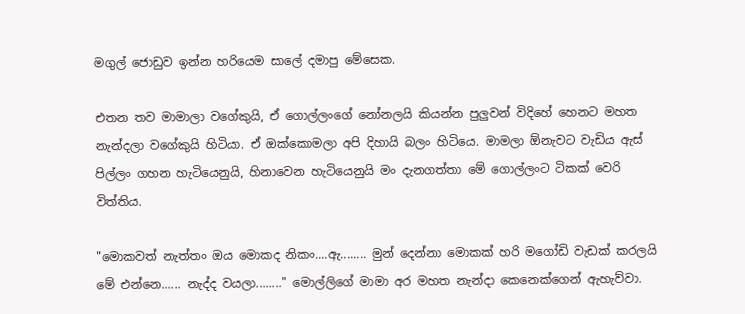මගුල් ජොඩුව ඉන්න හරියෙම සාලේ දමාපු මේසෙක.

එතන තව මාමාලා වගේකුයි, ඒ ගොල්ලංගේ නෝනලයි කියන්න පුලුවන් විදිහේ හෙනට මහත නැන්දලා වගේකුයි හිටියා. ඒ ඔක්කොමලා අපි දිහායි බලං හිටියෙ. මාමලා ඕනැවට වැඩිය ඇස් පිල්ලං ගහන හැටියෙනුයි, හිනාවෙන හැටියෙනුයි මං දැනගත්තා මේ ගොල්ලංට ටිකක් වෙරි විත්තිය.

"මොකවත් නැත්තං ඔය මොකද නිකං....ඇ........ මුන් දෙන්නා මොකක් හරි මගෝඩි වැඩක් කරලයි මේ එන්නෙ...... නැද්ද වයලා........" මොල්ලිගේ මාමා අර මහත නැන්දා කෙනෙක්ගෙන් ඇහැව්වා.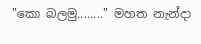"කො බලමු........" මහත නැන්දා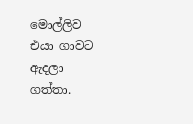මොල්ලිව එයා ගාවට ඇදලා ගත්තා.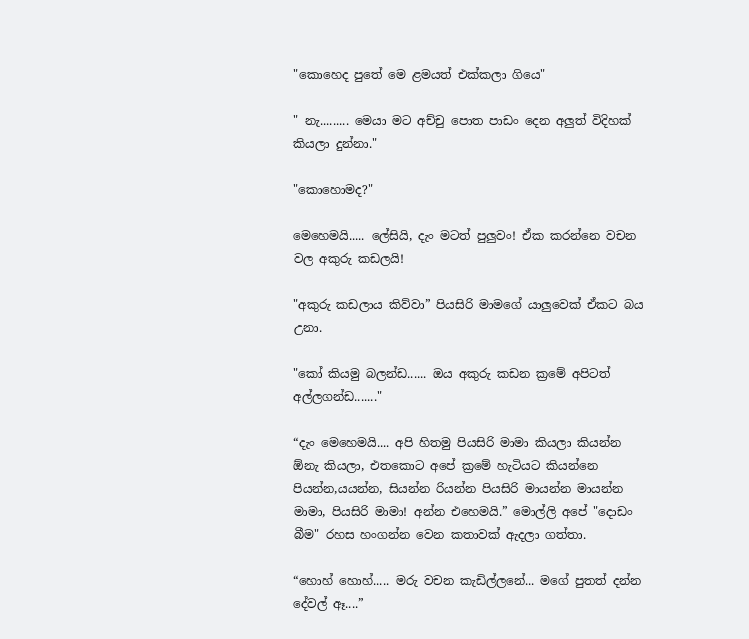"කොහෙද පුතේ මෙ ළමයත් එක්කලා ගියෙ"

" නැ......... මෙයා මට අච්චු පොත පාඩං දෙන අලුත් විදිහක් කියලා දුන්නා."

"කොහොමද?"

මෙහෙමයි..... ලේසියි, දැං මටත් පුලුවං! ඒක කරන්නෙ වචන වල අකුරු කඩලයි!

"අකුරු කඩලාය කිව්වා” පියසිරි මාමගේ යාලුවෙක් ඒකට බය උනා.

"කෝ කියමු බලන්ඩ...... ඔය අකුරු කඩන ක්‍රමේ අපිටත් අල්ලගන්ඩ......."

“දැං මෙහෙමයි.... අපි හිතමු පියසිරි මාමා කියලා කියන්න ඕනැ කියලා, එතකොට අපේ ක්‍රමේ හැටියට කියන්නෙ පියන්න,යයන්න, සියන්න රියන්න පියසිරි මායන්න මායන්න මාමා, පියසිරි මාමා! අන්න එහෙමයි.” මොල්ලි අපේ "දොඩං බීම" රහස හංගන්න වෙන කතාවක් ඇදලා ගත්තා.

“හොහ් හොහ්..... මරු වචන කැඩිල්ලනේ... මගේ පුතත් දන්න දේවල් ඈ....”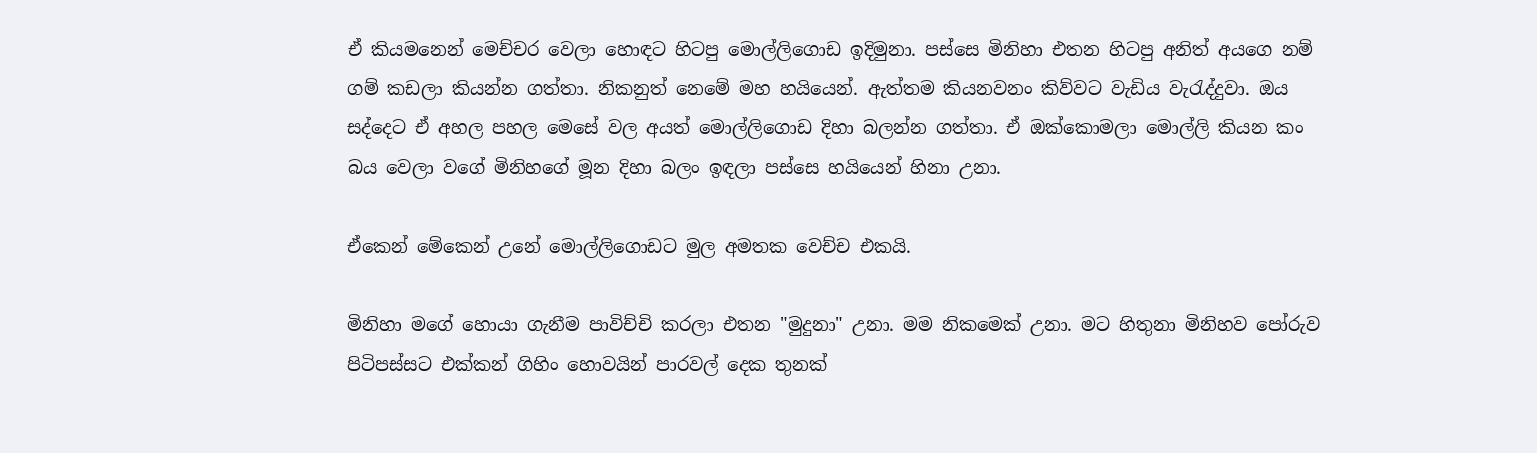ඒ කියමනෙන් මෙච්චර වෙලා හොඳට හිටපු මොල්ලිගොඩ ඉදිමුනා. පස්සෙ මිනිහා එතන හිටපු අනිත් අයගෙ නම් ගම් කඩලා කියන්න ගත්තා. නිකනුත් නෙමේ මහ හයියෙන්. ඇත්තම කියනවනං කිව්වට වැඩිය වැරැද්දුවා. ඔය සද්දෙට ඒ අහල පහල මෙසේ වල අයත් මොල්ලිගොඩ දිහා බලන්න ගත්තා. ඒ ඔක්කොමලා මොල්ලි කියන කං බය වෙලා වගේ මිනිහගේ මූන දිහා බලං ඉඳලා පස්සෙ හයියෙන් හිනා උනා.

ඒකෙන් මේකෙන් උනේ මොල්ලිගොඩට මුල අමතක වෙච්ච එකයි.

මිනිහා මගේ හොයා ගැනීම පාවිච්චි කරලා එතන "මුදුනා" උනා. මම නිකමෙක් උනා. මට හිතුනා මිනිහව පෝරුව පිටිපස්සට එක්කන් ගිහිං හොවයින් පාරවල් දෙක තුනක්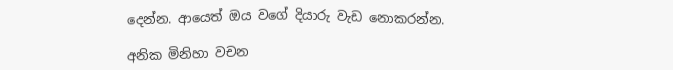දෙන්න. ආයෙත් ඔය වගේ දියාරු වැඩ නොකරන්න.

අනික මිනිහා වචන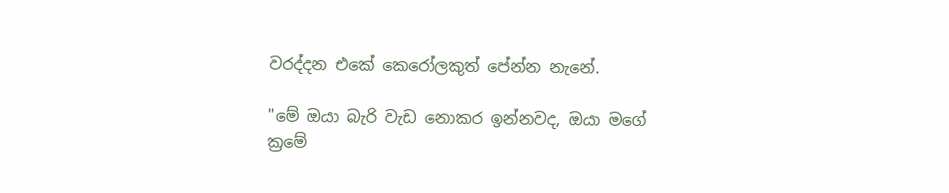වරද්දන එකේ කෙරෝලකුත් පේන්න නැනේ.

"මේ ඔයා බැරි වැඩ නොකර ඉන්නවද, ඔයා මගේ ක්‍රමේ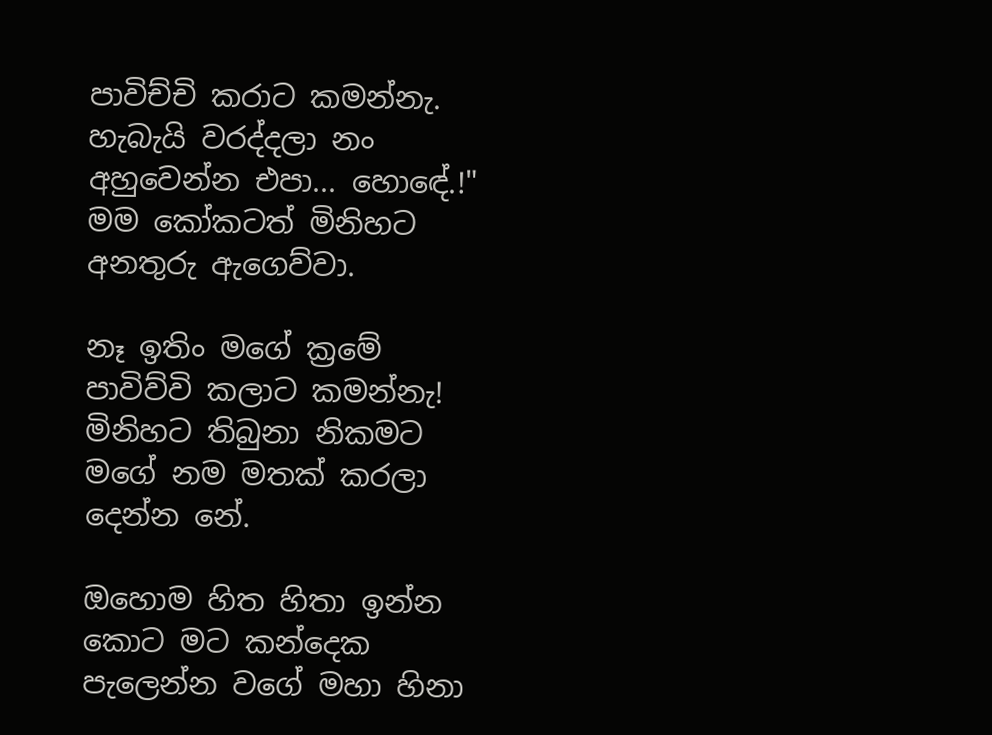පාවිච්චි කරාට කමන්නැ. හැබැයි වරද්දලා නං අහුවෙන්න එපා... හොඳේ.!" මම කෝකටත් මිනිහට අනතුරු ඇගෙව්වා.

නෑ ඉතිං මගේ ක්‍රමේ පාවිව්වි කලාට කමන්නැ! මිනිහට තිබුනා නිකමට මගේ නම මතක් කරලා දෙන්න නේ.

ඔහොම හිත හිතා ඉන්න කොට මට කන්දෙක පැලෙන්න වගේ මහා හිනා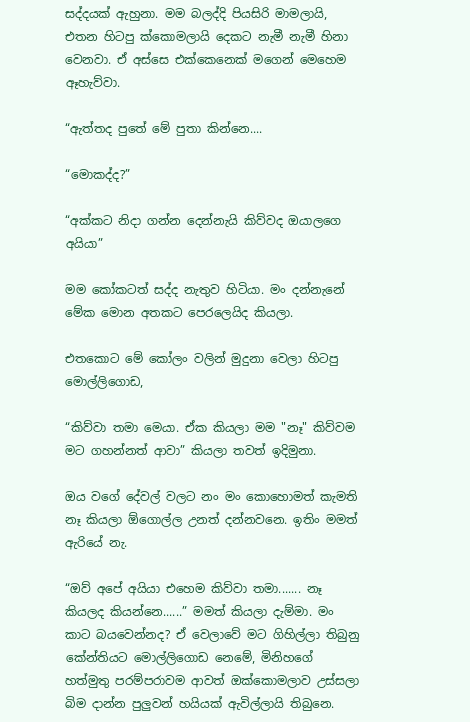සද්දයක් ඇහුනා. මම බලද්දි පියසිරි මාමලායි, එතන හිටපු ක්කොමලායි දෙකට නැමී නැමී හිනා වෙනවා. ඒ අස්සෙ එක්කෙනෙක් මගෙන් මෙහෙම ඈහැව්වා.

“ඇත්තද පුතේ මේ පුතා කින්නෙ....

“මොකද්ද?”

“අක්කට නිදා ගන්න දෙන්නැයි කිව්වද ඔයාලගෙ අයියා”

මම කෝකටත් සද්ද නැතුව හිටියා. මං දන්නැනේ මේක මොන අතකට පෙරලෙයිද කියලා.

එතකොට මේ කෝලං වලින් මුදුනා වෙලා හිටපු මොල්ලිගොඩ,

“කිව්වා තමා මෙයා. ඒක කියලා මම "නෑ" කිව්වම මට ගහන්නත් ආවා” කියලා තවත් ඉදිමුනා.

ඔය වගේ දේවල් වලට නං මං කොහොමත් කැමති නෑ කියලා ඕගොල්ල උනත් දන්නවනෙ. ඉතිං මමත් ඇරියේ නැ.

“ඔව් අපේ අයියා එහෙම කිව්වා තමා....... නෑ කියලද කියන්නෙ......” මමත් කියලා දැම්මා. මං කාට බයවෙන්නද? ඒ වෙලාවේ මට ගිහිල්ලා තිබුනු කේන්තියට මොල්ලිගොඩ නෙමේ, මිනිහගේ හත්මුතු පරම්පරාවම ආවත් ඔක්කොමලාව උස්සලා බිම දාන්න පුලුවන් හයියක් ඇවිල්ලායි තිබුනෙ.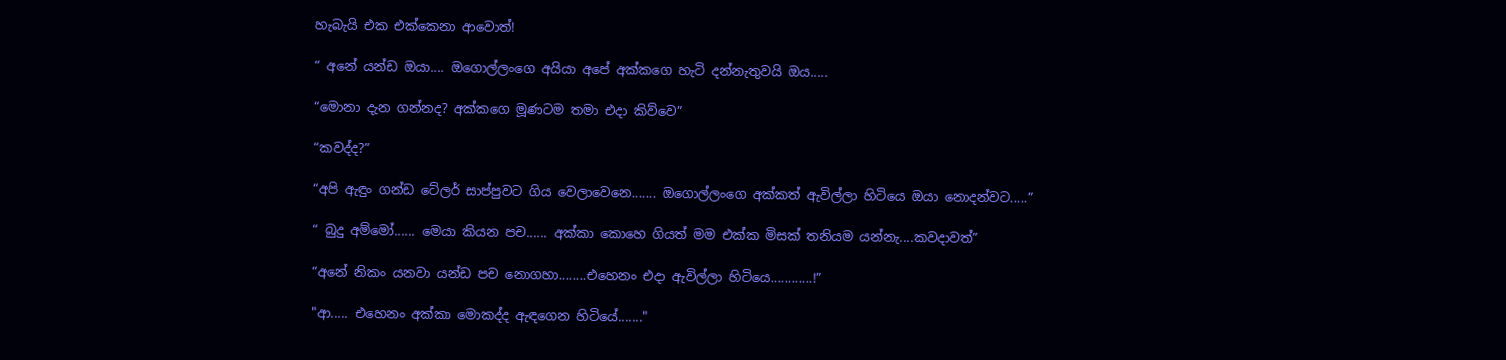හැබැයි එක එක්කෙනා ආවොත්!

“ අනේ යන්ඩ ඔයා.... ඔගොල්ලංගෙ අයියා අපේ අක්කගෙ හැටි දන්නැතුවයි ඔය.....

“මොනා දැන ගන්නද? අක්කගෙ මූණටම තමා එදා කිව්වෙ”

“කවද්ද?”

“අපි ඇඳුං ගන්ඩ ටේලර් සාප්පුවට ගිය වෙලාවෙනෙ....... ඔගොල්ලංගෙ අක්කත් ඇවිල්ලා හිටියෙ ඔයා නොදන්වට.....”

“ බුදු අම්මෝ...... මෙයා කියන පච...... අක්කා කොහෙ ගියත් මම එක්ක මිසක් තනියම යන්නැ....කවදාවත්”

“අනේ නිකං යනවා යන්ඩ පච නොගහා........එහෙනං එදා ඇවිල්ලා හිටියෙ............!”

"ආ..... එහෙනං අක්කා මොකද්ද ඇඳගෙන හිටියේ......."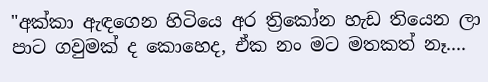"අක්කා ඇඳගෙන හිටියෙ අර ත්‍රිකෝන හැඩ තියෙන ලා පාට ගවුමක් ද කොහෙද, ඒක නං මට මතකත් නෑ....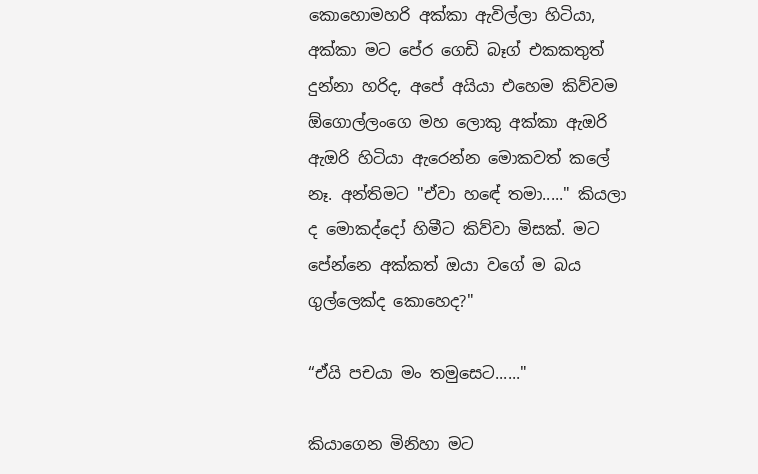කොහොමහරි අක්කා ඇවිල්ලා හිටියා, අක්කා මට පේර ගෙඩි බෑග් එකකතුත් දුන්නා හරිද, අපේ අයියා එහෙම කිව්වම ඕගොල්ලංගෙ මහ ලොකු අක්කා ඇඔරි ඇඔරි හිටියා ඇරෙන්න මොකවත් කලේ නෑ. අන්තිමට "ඒවා හඳේ තමා....." කියලා ද මොකද්දෝ හිමීට කිව්වා මිසක්. මට පේන්නෙ අක්කත් ඔයා වගේ ම බය ගුල්ලෙක්ද කොහෙද?"

“ඒයි පචයා මං තමුසෙට......"

කියා‍ගෙන මිනිහා මට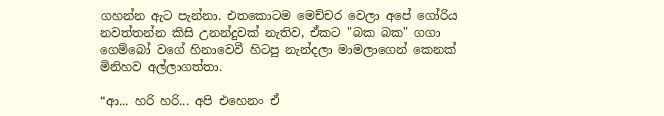ගහන්න ඇට පැන්නා. එතකොටම මෙච්චර වෙලා අපේ ගෝරිය නවත්තන්න කිසි උනන්දුවක් නැතිව, ඒකට "බක බක" ගගා ගෙම්බෝ වගේ හිනාවෙවී හිටපු නැන්දලා මාමලාගෙන් කෙනක් මිනිහව අල්ලාගත්තා.

“ආ... හරි හරි... අපි එහෙනං ඒ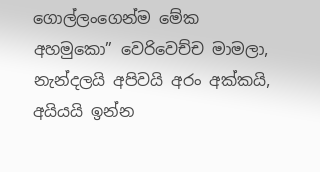ගොල්ලංගෙන්ම මේක අහමුකො” වෙරිවෙච්ච මාමලා, නැන්දලයි අපිවයි අරං අක්කයි, අයියයි ඉන්න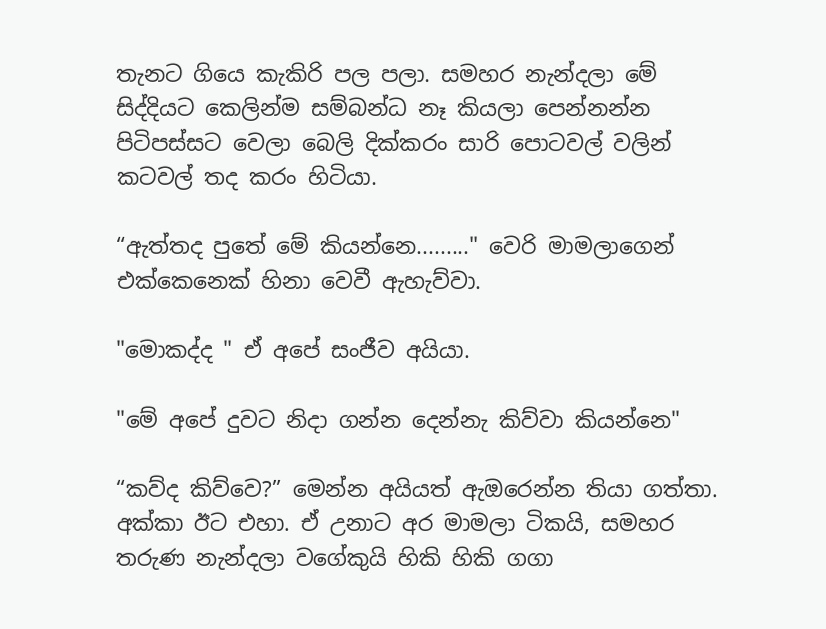තැනට ගියෙ කැකිරි පල පලා. සමහර නැන්දලා මේ සිද්දියට කෙලින්ම සම්බන්ධ නෑ කියලා පෙන්නන්න පිටිපස්සට වෙලා බෙලි දික්කරං සාරි පොටවල් වලින් කටවල් තද කරං හිටියා.

“ඇත්තද පුතේ මේ කියන්නෙ........." වෙරි මාමලාගෙන් එක්කෙනෙක් හිනා වෙවී ඇහැව්වා.

"මොකද්ද " ඒ අපේ සංජීව අයියා.

"මේ අපේ දුවට නිදා ගන්න දෙන්නැ කිව්වා කියන්නෙ"

“කව්ද කිව්වෙ?” මෙන්න අයියත් ඇඔරෙන්න තියා ගත්තා. අක්කා ඊට එහා. ඒ උනාට අර මාමලා ටිකයි, සමහර තරුණ නැන්දලා වගේකුයි හිකි හිකි ගගා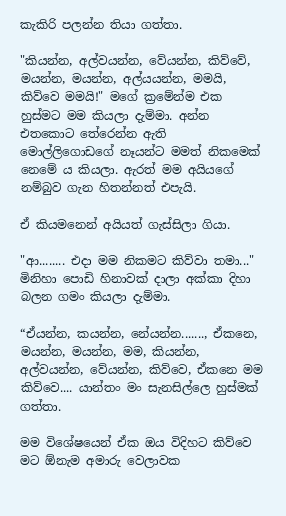කැකිරි පලන්න තියා ගත්තා.

"කියන්න, අල්වයන්න, වේයන්න, කිව්වේ, මයන්න, මයන්න, අල්යයන්න, මමයි, කිව්වෙ මමයි!" මගේ ක්‍රමේන්ම එක හුස්මට මම කියලා දැම්මා. අන්න එතකොට තේරෙන්න ඇති මොල්ලිගොඩගේ නෑයන්ට මමත් නිකමෙක් නෙමේ ය කියලා. ඇරත් මම අයියගේ නම්බුව ගැන හිතන්නත් එපැයි.

ඒ කියමනෙන් අයියත් ගැස්සිලා ගියා.

"ආ........ එදා මම නිකමට කිව්වා තමා..." මිනිහා පොඩි හිනාවක් දාලා අක්කා දිහා බලන ගමං කියලා දැම්මා.

“ඒයන්න, කයන්න, නේයන්න......., ඒකනෙ, මයන්න, මයන්න, මම, කියන්න, අල්වයන්න, වේයන්න, කිව්වෙ, ඒකනෙ මම කිව්වෙ.... යාන්තං මං සැනසිල්ලෙ හුස්මක් ගත්තා.

මම විශේෂයෙන් ඒක ඔය විදිහට කිව්වෙ මට ඕනැම අමාරු වෙලාවක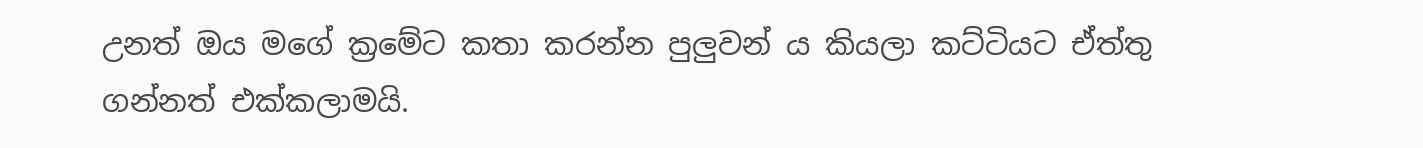උනත් ඔය මගේ ක්‍රමේට කතා කරන්න පුලුවන් ය කියලා කට්ටියට ඒත්තු ගන්නත් එක්කලාමයි.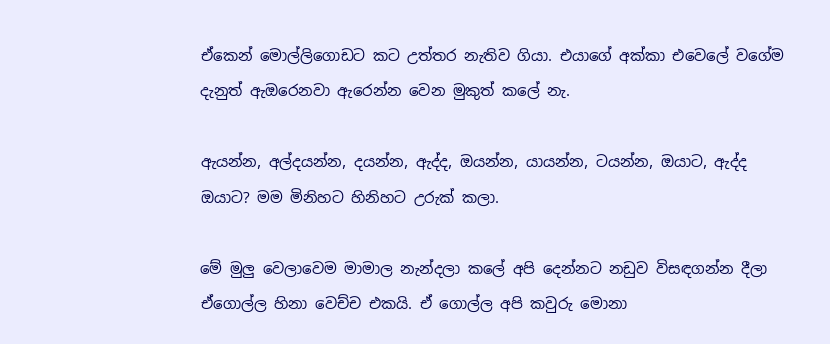ඒකෙන් මොල්ලිගොඩට කට උත්තර නැතිව ගියා. එයාගේ අක්කා එවෙලේ වගේම දැනුත් ඇඔරෙනවා ඇරෙන්න වෙන මුකුත් කලේ නැ.

ඇයන්න, අල්දයන්න, දයන්න, ඇද්ද, ඔයන්න, යායන්න, ටයන්න, ඔයාට, ඇද්ද ඔයාට? මම මිනිහට හිනිහට උරුක් කලා.

මේ මුලු වෙලාවෙම මාමාල නැන්දලා කලේ අපි දෙන්නට නඩුව විසඳගන්න දීලා ඒගොල්ල හිනා වෙච්ච එකයි. ඒ ගොල්ල අපි කවුරු මොනා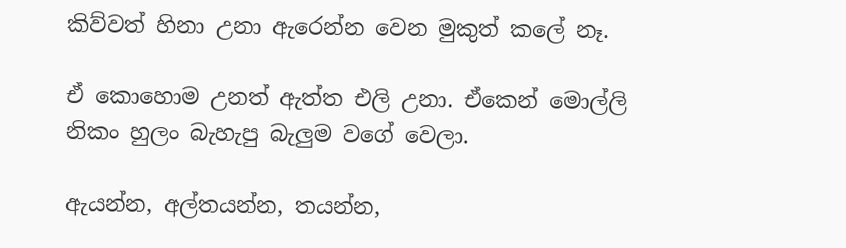කිව්වත් හිනා උනා ඇරෙන්න වෙන මුකුත් කලේ නෑ.

ඒ කොහොම උනත් ඇත්ත එලි උනා. ඒකෙන් මොල්ලි නිකං හුලං බැහැපු බැලුම වගේ වෙලා.

ඇයන්න, අල්තයන්න, තයන්න,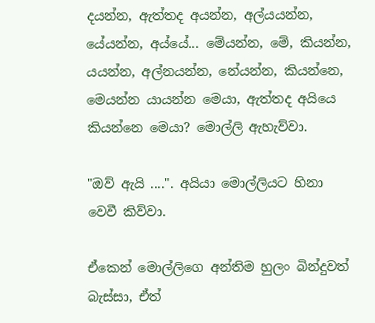දයන්න, ඇත්තද අයන්න, අල්යයන්න, යේයන්න, අය්යේ... මේයන්න, මේ, කියන්න, යයන්න, අල්නයන්න, නේයන්න, කියන්නෙ, මෙයන්න යායන්න මෙයා, ඇත්තද අයියෙ කියන්නෙ මෙයා? මොල්ලි ඇහැව්වා.

"ඔව් ඇයි ....". අයියා මොල්ලියට හිනා වෙවී කිව්වා.

ඒකෙන් මොල්ලිගෙ අන්තිම හුලං බින්දුවත් බැස්සා, ඒත්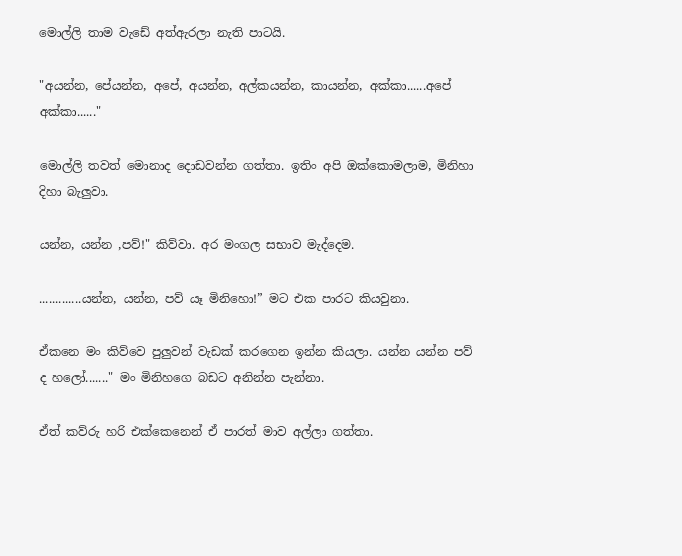මොල්ලි තාම වැඩේ අත්ඇරලා නැති පාටයි.

"අයන්න, පේයන්න, අපේ, අයන්න, අල්කයන්න, කායන්න, අක්කා......අපේ අක්කා......"

මොල්ලි තවත් මොනාද දොඩවන්න ගත්තා. ඉතිං අපි ඔක්කොමලාම, මිනිහා දිහා බැලුවා.

යන්න, යන්න ,පව්!" කිව්වා. අර මංගල සභාව මැද්දෙම.

.............යන්න, යන්න, පව් යෑ මිනිහො!” මට එක පාරට කියවුනා.

ඒකනෙ මං කිව්වෙ පුලුවන් වැඩක් කරගෙන ඉන්න කියලා. යන්න යන්න පව් ද හලෝ......." මං මිනිහගෙ බඩට අනින්න පැන්නා.

ඒත් කව්රු හරි එක්කෙනෙන් ඒ පාරත් මාව අල්ලා ගත්තා.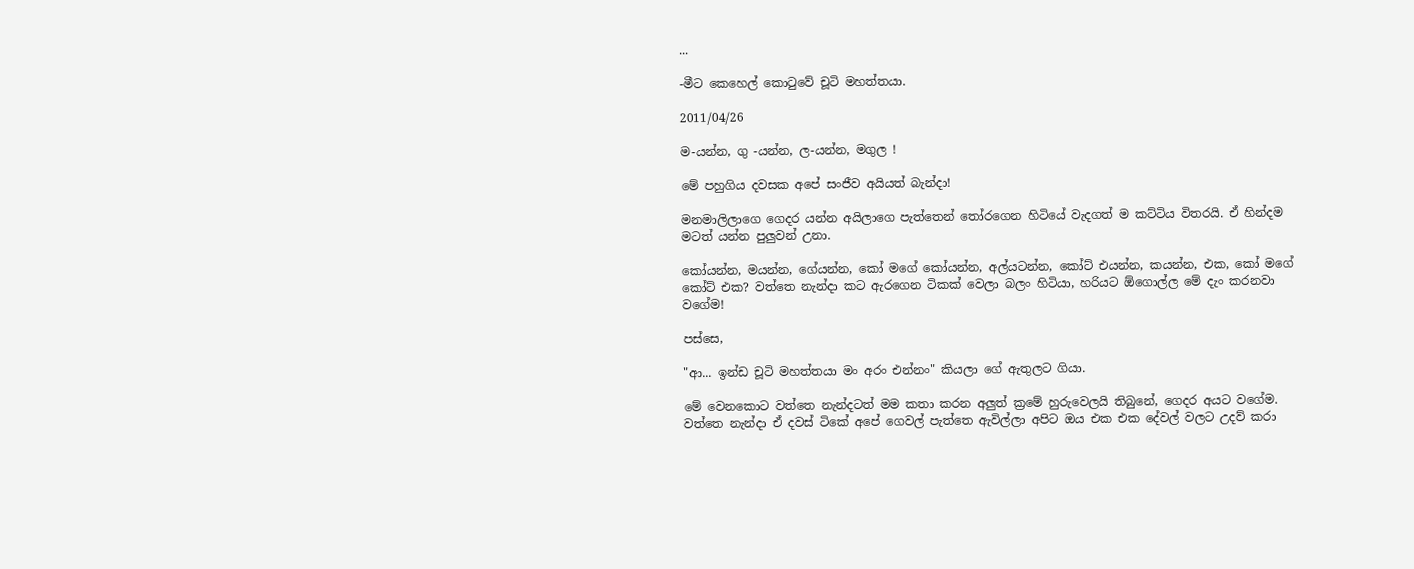...

-මීට කෙහෙල් කොටුවේ චූටි මහත්තයා.

2011/04/26

ම-යන්න, ගු -යන්න, ල-යන්න, මගුල !

මේ පහුගිය දවසක අපේ සංජීව අයියත් බැන්දා!

මනමාලිලාගෙ ගෙදර යන්න ‍අයිලාගෙ පැත්තෙන් තෝරගෙන හිටියේ වැදගත් ම කට්ටිය විතරයි. ඒ හින්දම මටත් යන්න පුලුවන් උනා.

කෝයන්න, මයන්න, ගේයන්න, කෝ මගේ කෝයන්න, අල්යටන්න, කෝට් එයන්න, කයන්න, එක, කෝ මගේ කෝට් එක? වත්තෙ නැන්දා කට ඇරගෙන ටිකක් වෙලා බලං හිටියා, හරියට ඕගොල්ල මේ දැං කරනවා වගේම!

පස්සෙ,

"ආ... ඉන්ඩ චූටි මහත්තයා මං අරං එන්නං" කියලා ගේ ඇතුලට ගියා.

මේ වෙනකොට වත්තෙ නැන්දටත් මම කතා කරන අලුත් ක්‍රමේ හුරුවෙලයි තිබුනේ, ගෙදර අයට වගේම. වත්තෙ නැන්දා ඒ දවස් ටිකේ අපේ ගෙවල් පැත්තෙ ඇවිල්ලා අපිට ඔය එක එක දේවල් වලට උදව් කරා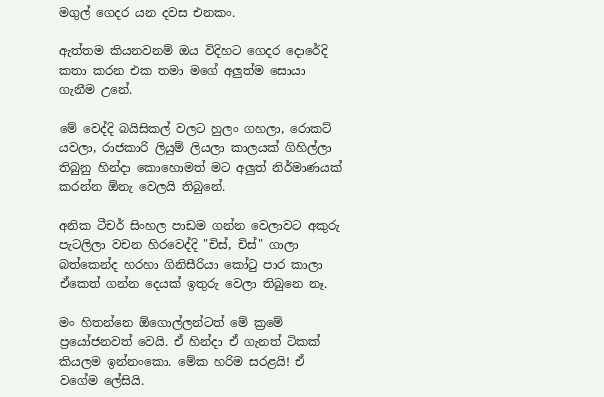මගුල් ගෙදර යන දවස එනකං.

ඇත්තම කියනවනම් ඔය විදිහට ගෙදර දොරේදි කතා කරන එක තමා මගේ අලුත්ම සොයා ගැනීම උනේ.

මේ වෙද්දි බයිසිකල් වලට හුලං ගහලා, රොකට් යවලා, රාජකාරි ලියුම් ලියලා කාලයක් ගිහිල්ලා තිබුනු හින්දා කොහොමත් මට අලුත් නිර්මාණයක් කරන්න ඕනැ වෙලයි තිබුනේ.

අනික ටීචර් සිංහල පාඩම ගන්න වෙලාවට අකුරු පැටලිලා වචන හිරවෙද්දි "චිස්, චිස්" ගාලා බත්කෙන්ද හරහා ගිනිසීරියා කෝටු පාර කාලා ඒකෙත් ගන්න දෙයක් ඉතුරු වෙලා තිබුනෙ නෑ.

මං හිතන්නෙ ඕගොල්ලන්ටත් මේ ක්‍රමේ ප්‍රයෝජනවත් වෙයි. ඒ හින්දා ඒ ගැනත් ටිකක් කියලම ඉන්නංකො. මේක හරිම සරළයි! ඒ වගේම ලේසියි.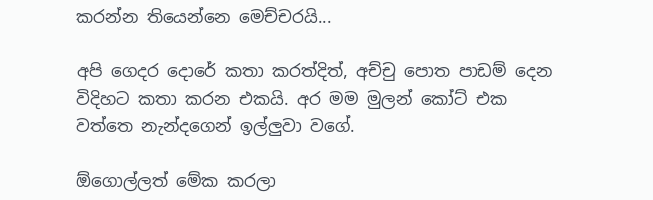කරන්න තියෙන්නෙ මෙච්චරයි...

අපි ගෙදර දොරේ කතා කරත්දිත්, අච්චු පොත පාඩම් දෙන විදිහට කතා කරන එකයි. අර මම මුලන් කෝට් එක වත්තෙ නැන්දගෙන් ඉල්ලුවා වගේ.

ඕගොල්ලත් මේක කරලා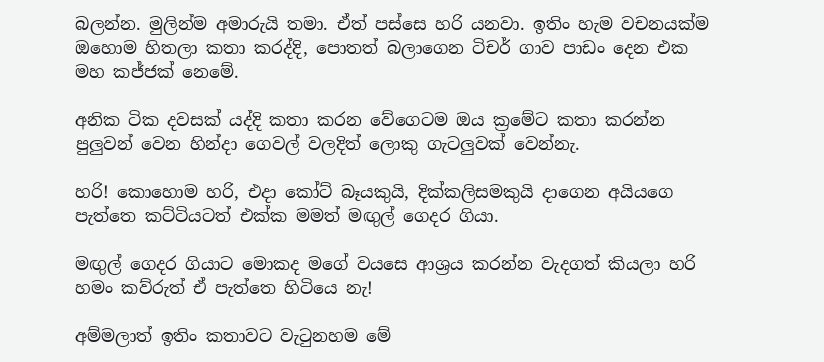බලන්න. මුලින්ම අමාරුයි තමා. ඒත් පස්සෙ හරි යනවා. ඉතිං හැම වචනයක්ම ඔහොම හිතලා කතා කරද්දි, පොතත් බලාගෙන ටිචර් ගාව පාඩං දෙන එක මහ කජ්ජක් නෙමේ.

අනික ටික දවසක් යද්දි කතා කරන වේගෙටම ඔය ක්‍රමේට කතා කරන්න පුලුවන් වෙන හින්දා ගෙවල් වලදිත් ලොකු ගැටලුවක් වෙන්නැ.

හරි! කොහොම හරි, එදා කෝට් බෑයකුයි, දික්කලිසමකුයි දාගෙන අයියගෙ පැත්තෙ කට්ටියටත් එක්ක මමත් මඟුල් ගෙදර ගියා.

මඟුල් ගෙදර ගියාට මොකද මගේ වයසෙ ආශ්‍රය කරන්න වැදගත් කියලා හරි හමං කව්රුත් ඒ පැත්තෙ හිටියෙ නැ!

අම්මලාත් ඉතිං කතාවට වැ‍ටුනහම මේ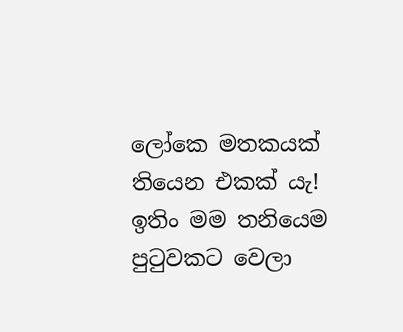ලෝකෙ මතකයක් තියෙන එකක් යැ! ඉතිං මම තනියෙම පුටුවකට වෙලා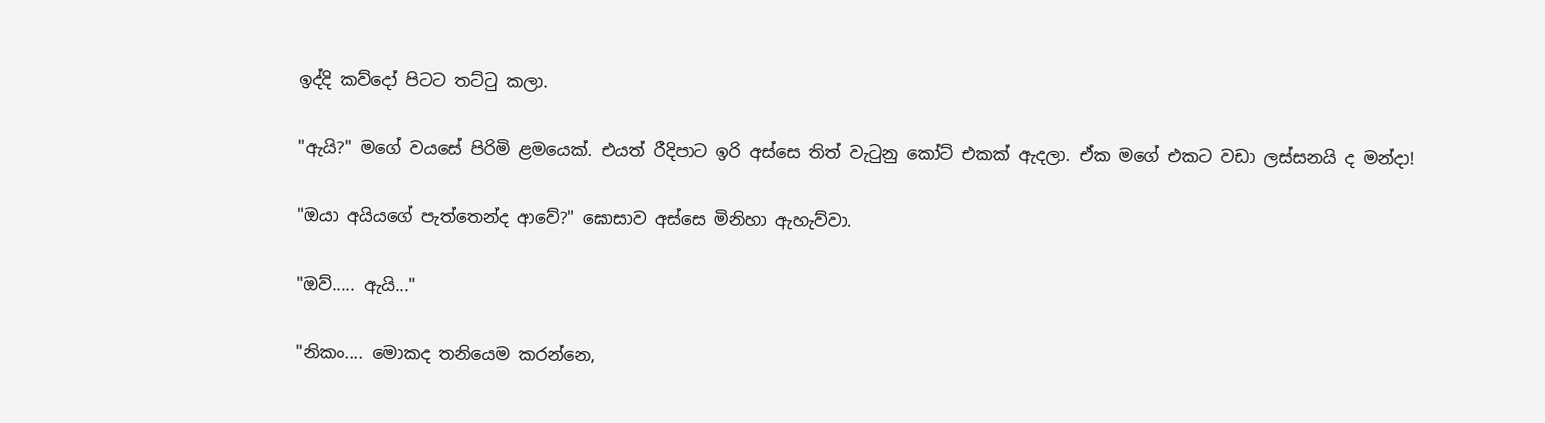ඉද්දි කව්දෝ පිටට තට්ටු කලා.

"ඇයි?" මගේ වයසේ පිරිමි ළමයෙක්. එයත් රීදිපාට ඉරි අස්සෙ තිත් වැටුනු කෝට් එකක් ඇදලා. ඒක මගේ එකට වඩා ලස්සනයි ද මන්දා!

"ඔයා අයියගේ පැත්තෙන්ද ආවේ?" ඝොසාව අස්සෙ මිනිහා ඇහැව්වා.

"ඔව්..... ඇයි..."

"නිකං.... මොකද තනියෙම කරන්නෙ,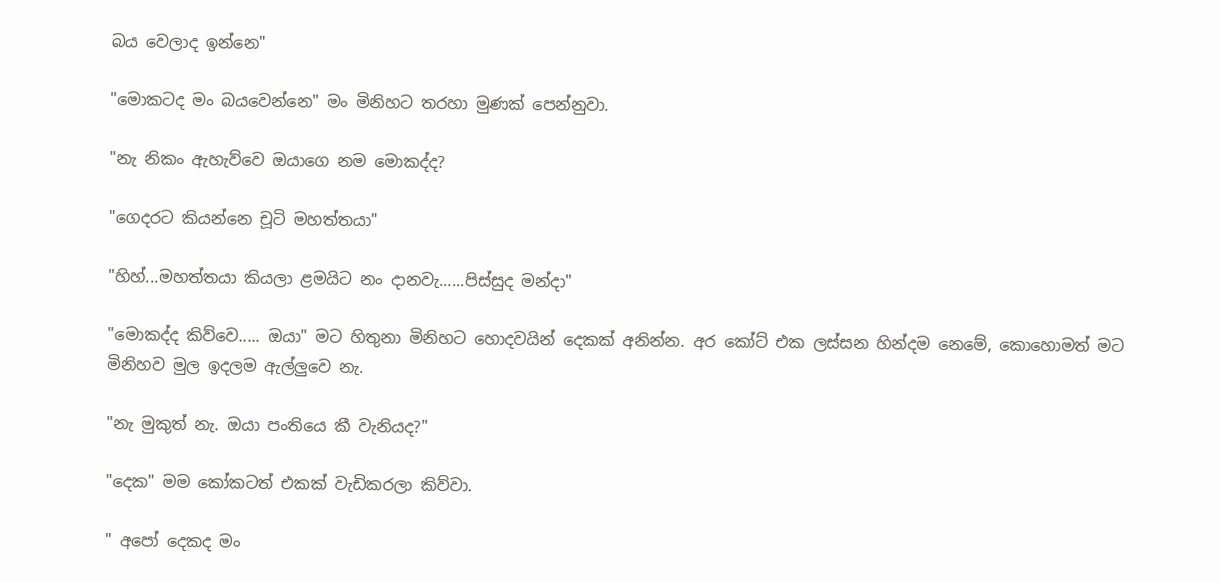බය වෙලාද ඉන්නෙ"

"මොකටද මං බයවෙන්නෙ" මං මිනිහට තරහා මුණක් පෙන්නුවා.

"නැ නිකං ඇහැව්වෙ ඔයාගෙ නම මොකද්ද?

"ගෙදරට කියන්නෙ චූටි මහත්තයා"

"හිහ්...මහත්තයා කියලා ළමයිට නං දානවැ......පිස්සුද මන්දා"

"මොකද්ද කිව්වෙ..... ඔයා" මට හිතුනා මිනිහට හොදවයින් දෙකක් අනින්න. අර කෝට් එක ලස්සන හින්දම නෙමේ, කොහොමත් මට මිනිහව මුල ඉදලම ඇල්ලුවෙ නැ.

"නැ මුකුත් නැ. ඔයා පංතියෙ කී වැනියද?"

"දෙක" මම කෝකටත් එකක් වැඩිකරලා කිව්වා.

" අපෝ දෙකද මං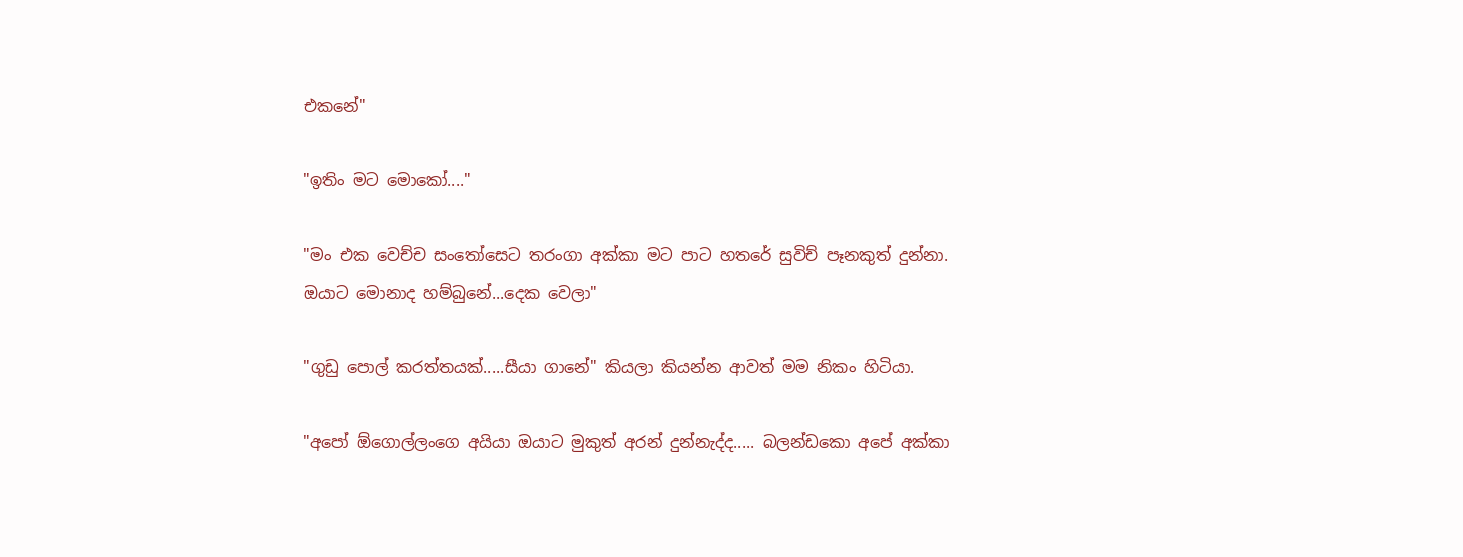එකනේ"

"ඉතිං මට මොකෝ...."

"මං එක වෙච්ච සංතෝසෙට තරංගා අක්කා මට පාට හතරේ සුවිච් පෑනකුත් දුන්නා. ඔයාට මොනාද හම්බුනේ...දෙක වෙලා"

"ගුඩු පොල් කරත්තයක්.....සීයා ගානේ" කියලා කියන්න ආවත් මම නිකං හිටියා.

"අපෝ ඕගොල්ලංගෙ අයියා ඔයාට මුකුත් අරන් දුන්නැද්ද..... බලන්ඩකො අපේ අක්කා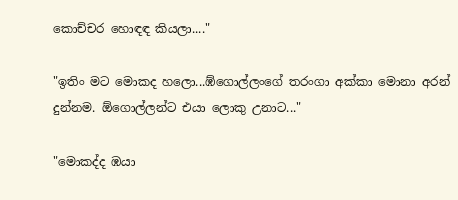කොච්චර හොඳඳ කියලා...."

"ඉතිං මට මොකද හලො...ඹ්ගොල්ලංගේ තරංගා අක්කා මොනා අරන් දුන්නම. ඕගොල්ලන්ට එයා ලොකු උනාට..."

"මොකද්ද ඹයා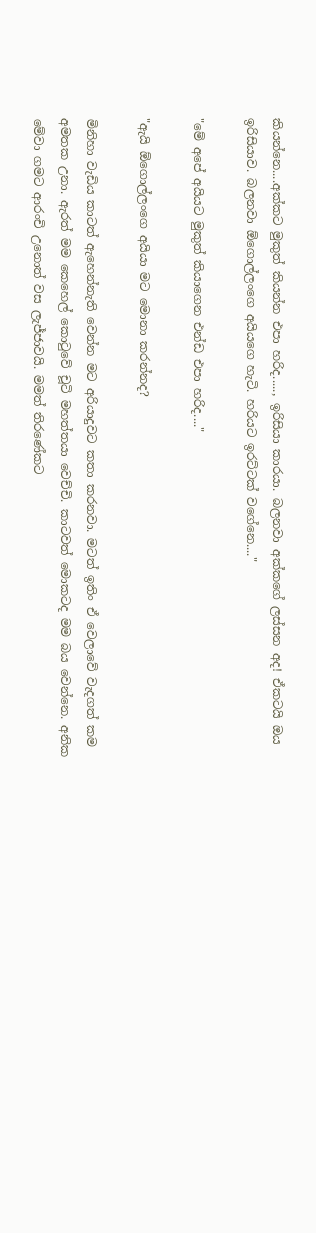කියන්නෙ....අක්කට මුකුත් කියන්න එපා හරිද....., ඉරිසියා කාරයා. බලනවා අක්කගේ ලස්සන අද! ඒකටයි ඔය ඉරිසියාව. බලනවා ඕගොල්ලංගෙ අයියගෙ හැටි. හරියට ඉරට්ටක් වගේනෙ...."

"මේ අපේ අයියට මුකුත් කියාගෙන එන්ඩ එපා හරිද...."

"ඇයි ඕගොල්ලංගෙ අයියා මට මො‍නා කරන්නද?

මිනිහා වැඩිය කාටත් ඇහෙන්නැති වෙන්න මට අරියාදුවට කතා කරනවා. මටත් ඉතිං ඒ වෙලාවේ වැදගත් කම අමතක උනා. ඇරත් මම කෙහෙල් කොටුවේ චූටි මහත්තයා වෙච්චි. කාටවත් මොකටද මම බය‍ වෙන්නෙ. අනික මේවා ගමට ආරංචි උනොත් වස ලැජ්ජාවයි. මමත් තිරණේකට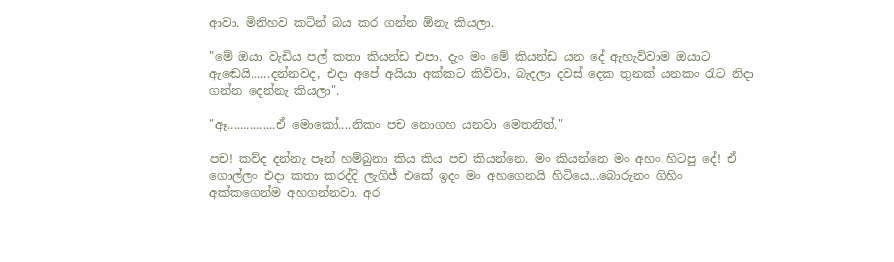ආවා. මිනිහව කටින් බය කර ගන්න ඕනැ කියලා.

"මේ ඔයා වැඩිය පල් කතා කියන්ඩ එපා. දැං මං මේ කියන්ඩ යන දේ ඇහැව්වාම ඔයාට ඇඬෙයි......දන්නවද, එදා අපේ අයියා අක්කට කිව්වා, බැදලා දවස් දෙක තුනක් යනකං රැට නිදා ගන්න දෙන්නැ කියලා".

"ඈ...............ඒ මොකෝ....නිකං පච නොගහ යනවා මෙතනිත්."

පච! කව්ද දන්නැ පෑන් හම්බුනා කිය කිය පච කියන්නෙ. මං කියන්නෙ මං අහං හිටපු දේ! ඒ ගොල්ලං එදා කතා කරද්දි ලැගිජ් එකේ ඉදං මං අහගෙනයි හිටියෙ...බොරුනං ගිහිං අක්කගෙන්ම අහගන්නවා. අර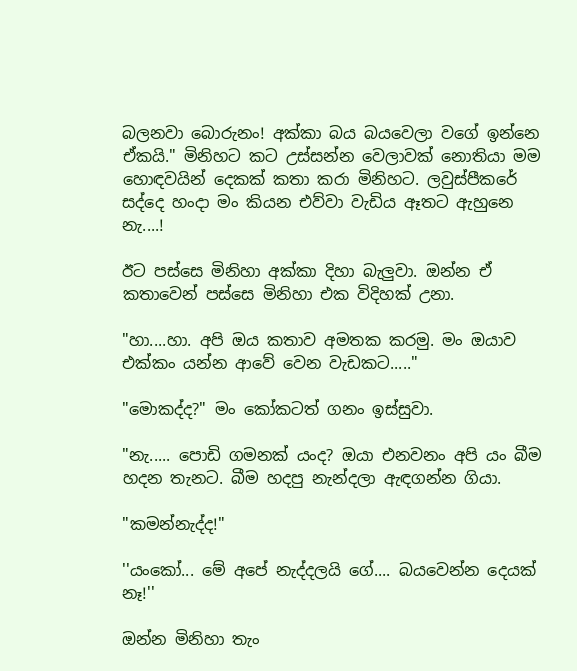බලනවා බොරුනං! අක්කා බය බයවෙලා වගේ ඉන්නෙ ඒකයි." මිනිහට කට උස්සන්න වෙලාවක් නොතියා මම හොඳවයින් දෙකක් කතා කරා මිනිහට. ලවුස්පීකරේ සද්දෙ හංදා මං කියන එව්වා වැඩිය ඈතට ඇහුනෙ නැ....!

ඊට පස්සෙ මිනිහා අක්කා දිහා බැලුවා. ඔන්න ඒ කතාවෙන් පස්සෙ මිනිහා එක විදිහක් උනා.

"හා....හා. අපි ඔය කතාව අමතක කරමු. මං ඔයාව එක්කං යන්න ආවේ වෙන වැඩකට....."

"මොකද්ද?" මං කෝකටත් ගනං ඉස්සුවා.

"නැ..... පොඩි ගමනක් යංද? ඔයා එනවනං අපි යං බීම හදන තැනට. බීම හදපු නැන්දලා ඇඳගන්න ගියා.

"කමන්නැද්ද!"

''යංකෝ... මේ අපේ නැද්දලයි ගේ.... බයවෙන්න දෙයක් නෑ!''

ඔන්න මිනිහා තැං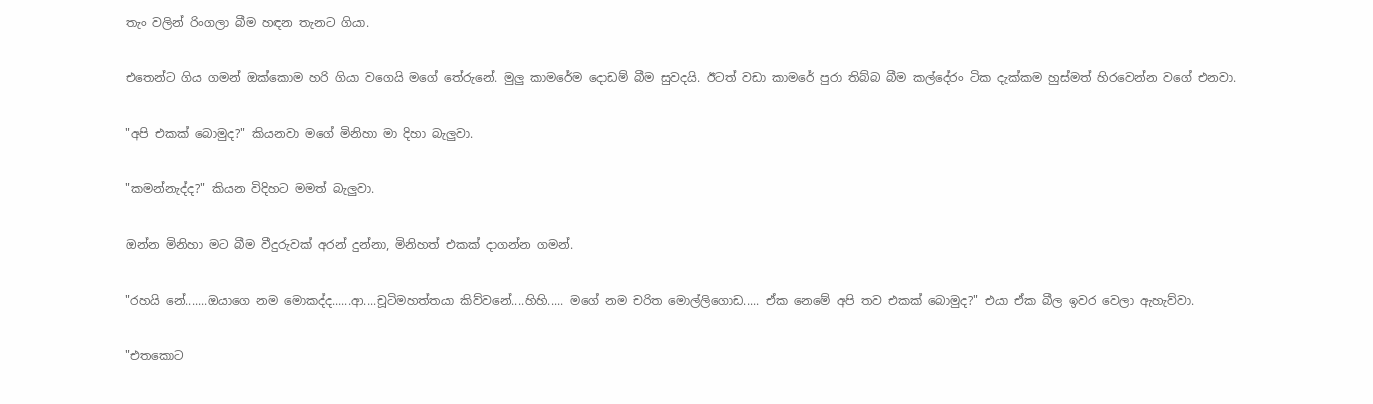තැං වලින් රිංගලා බීම හඳන තැනට ගියා.

එතෙන්ට ගිය ගමන් ඔක්කොම හරි ගියා වගෙයි මගේ තේරුනේ. මුලු කාමරේම දොඩම් බීම සුවදයි. ඊටත් වඩා කාමරේ පුරා තිබ්බ බීම කල්දේරං ටික දැක්කම හුස්මත් හිරවෙන්න වගේ එනවා.

"අපි එකක් බොමුද?" කියනවා මගේ මිනිහා මා දිහා බැලුවා.

"කමන්නැද්ද?" කියන විදිහට මමත් බැලුවා.

ඔන්න මිනිහා මට බීම වීදුරුවක් අරන් දුන්නා, මිනිහත් එකක් දාගන්න ගමන්.

"රහයි නේ.......ඔයාගෙ නම මොකද්ද......ආ....චූටිමහත්තයා කිව්වනේ....හිහි..... මගේ නම චරිත මොල්ලිගොඩ..... ඒක නෙමේ අපි තව එකක් බොමුද?" එයා ඒක බීල ඉවර වෙලා ඇහැව්වා.

"එතකොට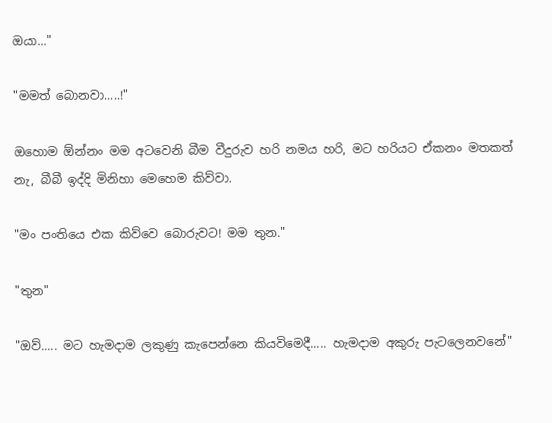ඔයා..."

"මමත් බොනවා.....!"

ඔහොම ඕන්නං මම අටවෙනි බීම වීදුරුව හරි නමය හරි, මට හරියට ඒකනං මතකත් නැ, බීබී ඉද්දි මිනිහා මෙහෙම කිව්වා.

"මං පංතියෙ එක කිව්වෙ බොරුවට! මම තුන."

"තුන"

"ඔව්..... මට හැමදාම ලකුණු කැපෙන්නෙ කියවිමෙදී..... හැමදාම අකුරු පැටලෙනවනේ"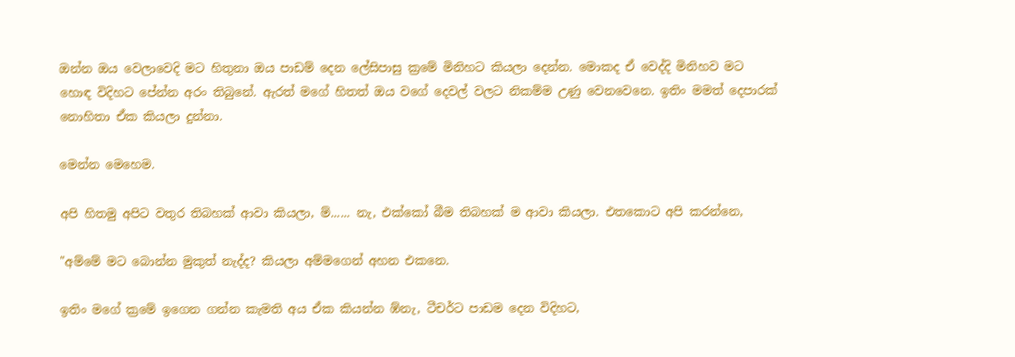ඔන්න ඔය වෙලාවෙදි මට හිතුනා ඔය පාඩම් දෙන ලේසිපාසු ක්‍රමේ මිනිහට කියලා දෙන්න. මොකද ඒ වෙද්දි මිනිහව මට හොඳ විදිහට පේන්න අරං තිබුනේ. ඇරත් මගේ හිතත් ඔය වගේ දෙවල් වලට නිකම්ම උණු වෙනවෙනෙ. ඉතිං මමත් දෙපාරක් නොහිතා ඒක කියලා දුන්නා.

මෙන්න මෙහෙම.

අපි හිතමු අපිට වතුර තිබහක් ආවා කියලා, ම්...... නැ, එක්කෝ බීම තිබහක් ම ආවා කියලා. එතකොට අපි කරන්නෙ,

"අම්මේ මට බොන්න මුකුත් නැද්ද? කියලා අම්මගෙන් අහන එකනෙ.

ඉතිං මගේ ක්‍රමේ ඉගෙන ගන්න කැමති අය ඒක කියන්න ඹ්නැ, ටීචර්ට පාඩම දෙන විදිහට,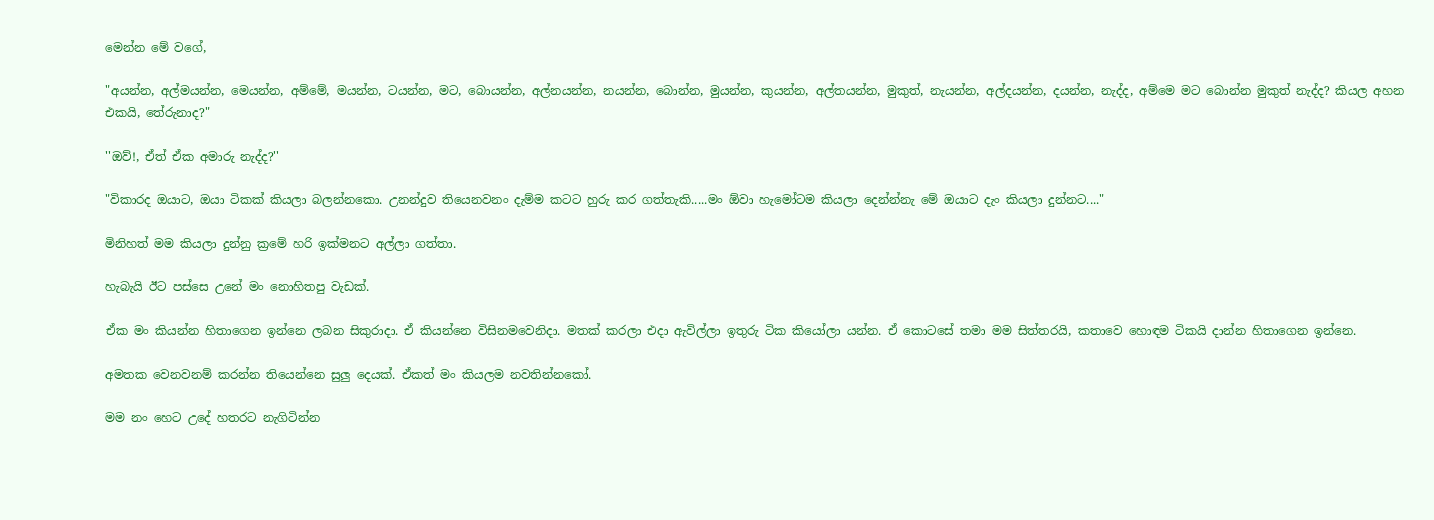මෙන්න මේ වගේ,

"අයන්න, අල්මයන්න, මෙයන්න, අම්මේ, මයන්න, ටයන්න, මට, බොයන්න, අල්නයන්න, නයන්න, බොන්න, මුයන්න, කුයන්න, අල්තයන්න, මුකුත්, නැයන්න, අල්දයන්න, දයන්න, නැද්ද, අම්මෙ මට බොන්න මුකුත් නැද්ද? කියල අහන එකයි, තේරුනාද?"

''ඔව්!, ඒත් ඒක අමාරු නැද්ද?''

"විකාරද ඔයාට, ඔයා ටිකක් කියලා බලන්නකො. උනන්දුව තියෙනවනං දැම්ම කටට හුරු කර ගත්තැකි.....මං ඕවා හැමෝටම කියලා දෙන්න්නැ මේ ඔයාට දැං කියලා දුන්නට...."

මිනිහත් මම කියලා දුන්නු ක්‍රමේ හරි ඉක්මනට අල්ලා ගත්තා.

හැබැයි ඊට පස්සෙ උනේ මං නොහිතපු වැඩක්.

ඒක මං කියන්න හිතාගෙන ඉන්නෙ ලබන සිකුරාදා. ඒ කියන්නෙ විසිනමවෙනිදා. මතක් කරලා එදා ඇවිල්ලා ඉතුරු ටික කියෝලා යන්න. ඒ කොටසේ තමා මම සිත්තරයි, කතාවෙ හොඳම ටිකයි දාන්න හිතාගෙන ඉන්නෙ.

අමතක වෙනවනම් කරන්න තියෙන්නෙ සුලු දෙයක්. ඒකත් මං කියලම නවතින්නකෝ.

මම නං හෙට උදේ හතරට නැගිටින්න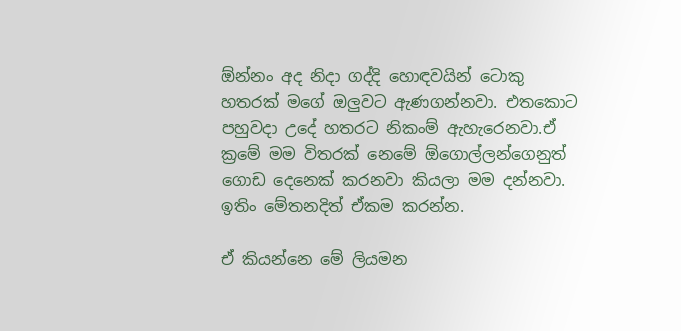ඕන්නං අද නිදා ගද්දි හොඳවයින් ටොකු හතරක් මගේ ඔලුවට ඇණගන්නවා. එතකොට පහුවදා උදේ හතරට නිකංම් ඇහැරෙනවා.ඒ ක්‍රමේ මම විතරක් නෙමේ ඕගොල්ලන්ගෙනුත් ගොඩ දෙනෙක් කරනවා කියලා මම දන්නවා. ඉතිං මේතනදිත් ඒකම කරන්න.

ඒ කියන්නෙ මේ ලියමන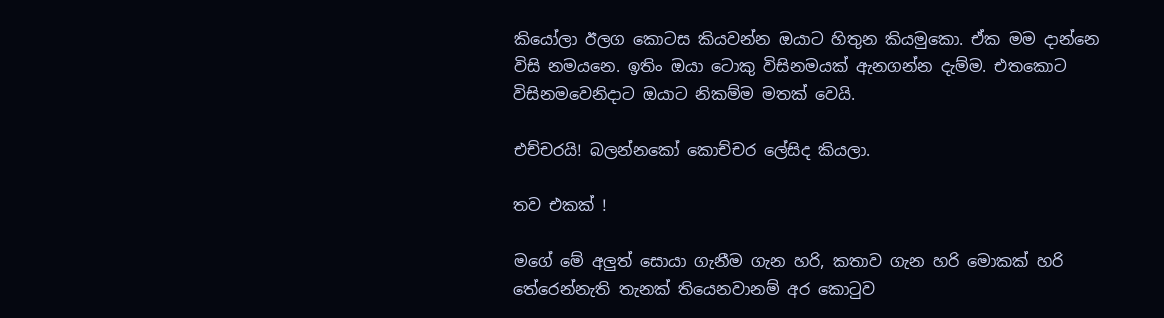කියෝලා ඊලග කොටස කියවන්න ඔයාට හිතුන කියමුකො. ඒක මම දාන්නෙ විසි නමයනෙ. ඉතිං ඔයා ටොකු විසිනමයක් ඇනගන්න දැම්ම. එතකොට විසිනමවෙනිදාට ඔයාට නිකම්ම මතක් වෙයි.

එච්චරයි! බලන්නකෝ කොච්චර ලේසිද කියලා.

තව එකක් !

මගේ මේ අලුත් සොයා ගැනීම ගැන හරි, කතාව ගැන හරි මොකක් හරි තේරෙන්නැති තැනක් තියෙනවානම් අර කොටුව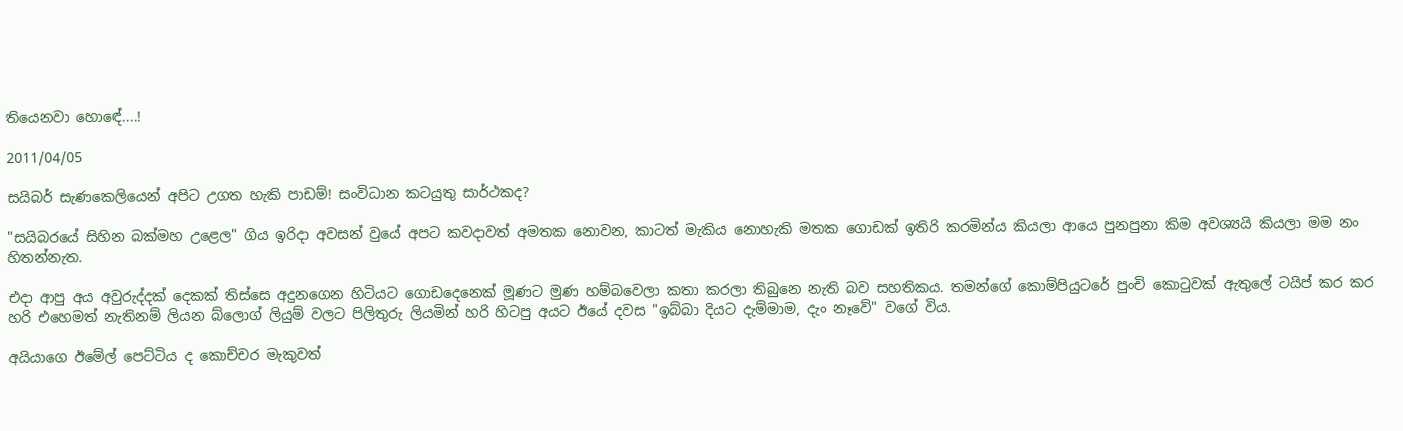තියෙනවා හොඳේ....!

2011/04/05

සයිබර් සැණකෙලියෙන් අපිට උගත හැකි පාඩම්! සංවිධාන කටයුතු සාර්ථකද?

"සයිබරයේ සිහින බක්මහ උළෙල" ගිය ඉරිදා අවසන් වුයේ අපට කවදාවත් අමතක නොවන, කාටත් මැකිය නොහැකි මතක ගොඩක් ඉතිරි කරමින්ය කියලා ආයෙ පුනපුනා කිම අවශ්‍යයි කියලා මම නං හිතන්නැත.

එදා ආපු අය අවුරුද්දක් දෙකක් තිස්සෙ අදුනගෙන හිටියට ගොඩදෙනෙක් මූණට මුණ හම්බවෙලා කතා කරලා තිබුනෙ නැති බව සහතිකය. තමන්ගේ කොම්පියුටරේ පුංචි කොටුවක් ඇතුලේ ටයිප් කර කර හරි එහෙමත් නැතිනම් ලියන බ්ලොග් ලියුම් වලට පිලිතුරු ලියමින් හරි හිටපු අයට ඊයේ දවස "ඉබ්බා දියට දැම්මාම, දැං නෑවේ" වගේ විය.

අයියාගෙ ඊමේල් පෙට්ටිය ද කොච්චර මැකුවත්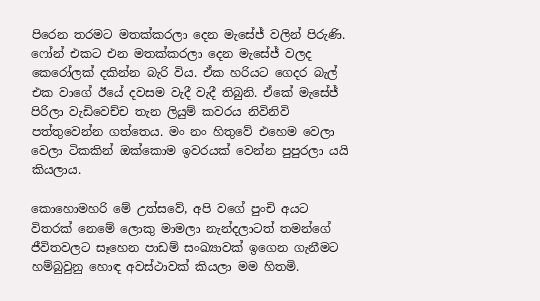පිරෙන තරමට මතක්කරලා දෙන මැසේජ් වලින් පිරුණි. ෆෝන් එකට එන මතක්කරලා දෙන මැසේජ් වලද කෙරෝලක් දකින්න බැරි විය. ඒක හරියට ගෙදර බැල් එක වාගේ ඊයේ දවසම වැදී වැදී තිබුනි. ඒකේ මැසේජ් පිරිලා වැඩිවෙච්ච තැන ලියුම් කවරය නිවිනිවි පත්තුවෙන්න ගත්තෙය. මං නං හිතුවේ එහෙම වෙලා වෙලා ටිකකින් ඔක්කොම ඉවරයක් වෙන්න පුපුරලා යයි කියලාය.

කොහොමහරි මේ උත්සවේ, අපි වගේ පුංචි අයට විතරක් නෙමේ ලොකු මාමලා නැන්දලාටත් තමන්ගේ ජීවිතවලට සෑහෙන පාඩම් සංඛ්‍යාවක් ඉගෙන ගැනීමට හම්බුවුනු හොඳ අවස්ථාවක් කියලා මම හිතමි.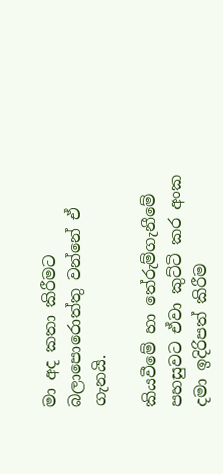මා අද කතා කිරීමට බලාපොරොත්තු වන්නේ ඒ ගැනයි.

කියවීමේ හා තේරුම්ගැනීමේ පහසුවට ඒවා කුට්ටි කර අංක දමා ඉදිරිපත් කිරීම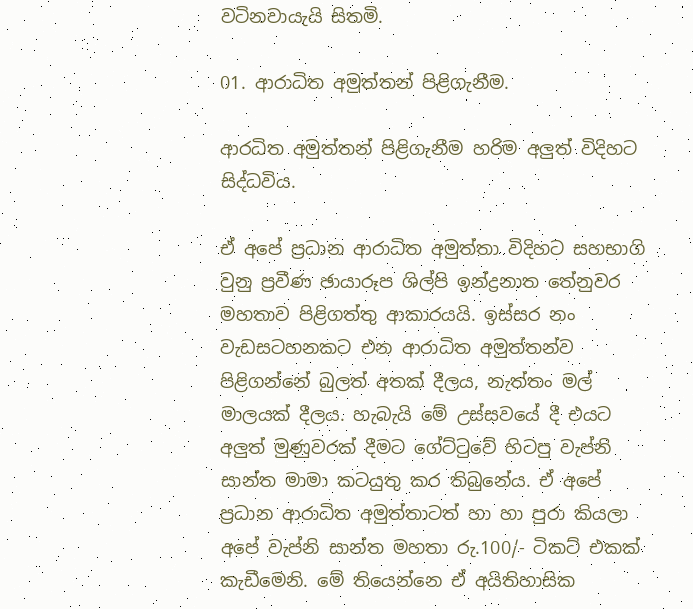වටිනවායැයි සිතමි.

01. ආරාධිත අමුත්තන් පිළිගැනීම.

ආරධිත අමුත්තන් පිළිගැනීම හරිම අලුත් විදිහට සිද්ධවිය.

ඒ අපේ ප්‍රධාන ආරාධිත අමුත්තා විදිහට සහභාගි වුනු ප්‍රවීණ ඡායාරූප ශිල්පි ඉන්ද්‍රනාත තේනුවර මහතාව පිළිගත්තු ආකාරයයි. ඉස්සර නං වැඩසටහනකට එන ආරාධිත අමුත්තන්ව පිළිගන්නේ බුලත් අතක් දීලය, නැත්තං මල් මාලයක් දීලය. හැබැයි මේ උස්සවයේ දී එයට අලුත් මුණුවරක් දීමට ගේට්ටුවේ හිටපු වැප්නි සාන්ත මාමා කටයුතු කර තිබුනේය. ඒ අපේ ප්‍රධාන ආරාධිත අමුත්තාටත් හා හා පුරා කියලා අපේ වැප්නි සාන්ත මහතා රු.100/- ටිකට් එකක් කැඩීමෙනි. මේ තියෙන්නෙ ඒ අයිතිහාසික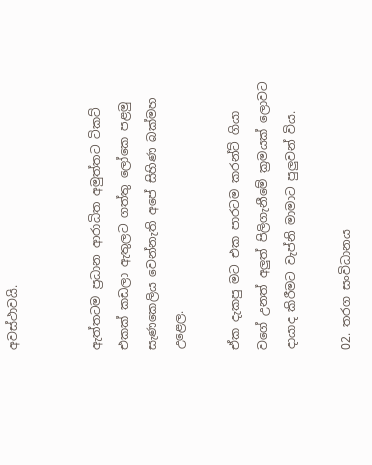අවස්ථාවයි.


ඇත්තටම ප්‍රධාන ආරාධිත අමුත්තට ටිකට් එකක් කඩලා ඇතුලට ගත්තු ලෝකෙ පළමු සැණකෙලිය වෙන්නැති අපේ සිහිණ බක්මහ උළෙල.

ඒක දැකපු මට එක පාරටම කරන්ට් ගියා වගේ උනත් අලුත් පිලිගැනීමේ ක්‍රමයක් ලොවට දායාද කිරීමට වැප්නි මාමාට පුලුවන් විය.

02. තරග සංවිධානය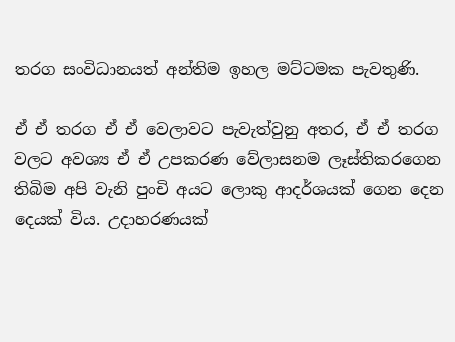තරග සංවිධානයත් අන්තිම ඉහල මට්ටමක පැවතුණි.

ඒ ඒ තරග ඒ ඒ වෙලාවට පැවැත්වුනු අතර, ඒ ඒ තරග වලට අවශ්‍ය ඒ ඒ උපකරණ වේලාසනම ලෑස්තිකරගෙන තිබිම අපි වැනි පුංචි අයට ලොකු ආදර්ශයක් ගෙන දෙන දෙයක් විය. උදාහරණයක්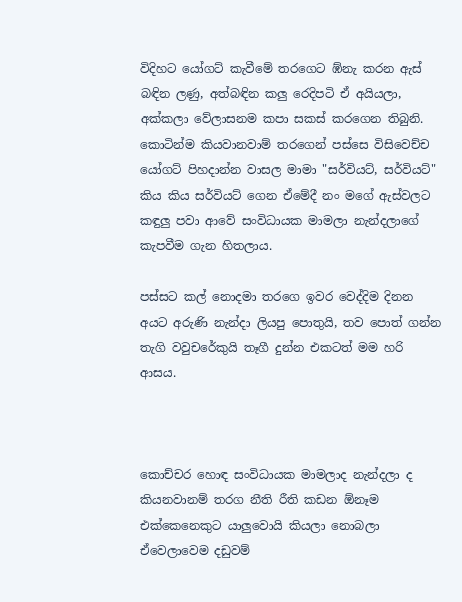විදිහට යෝගට් කැවීමේ තරගෙට ඹ්නැ කරන ඇස් බඳින ලණු, අත්බඳින කලු රෙදිපටි ඒ අයියලා, අක්කලා වේලාසනම කපා සකස් කරගෙන තිබුනි. කොටින්ම කියවානවාම් තරගෙන් පස්සෙ විසිවෙච්ච යෝගට් පිහදාන්න වාසල මාමා "සර්වියට්, සර්වියට්" කිය කිය සර්වියට් ගෙන ඒමේදී නං මගේ ඇස්වලට කඳුලු පවා ආවේ සංවිධායක මාමලා නැන්දලාගේ කැපවීම ගැන හිතලාය.

පස්සට කල් නොදමා තරගෙ ඉවර වෙද්දිම දිනන අයට අරුණි නැන්දා ලියපු පොතුයි, තව පොත් ගන්න තැගි වවුචරේකුයි තෑගී දුන්න එකටත් මම හරි ආසය.



කොච්චර හොඳ සංවිධායක මාමලාද නැන්දලා ද කියනවානම් තරග නීති රීති කඩන ඕනෑම එක්කෙනෙකුට යාලුවොයි කියලා නොබලා ඒවෙලාවෙම දඩුවම්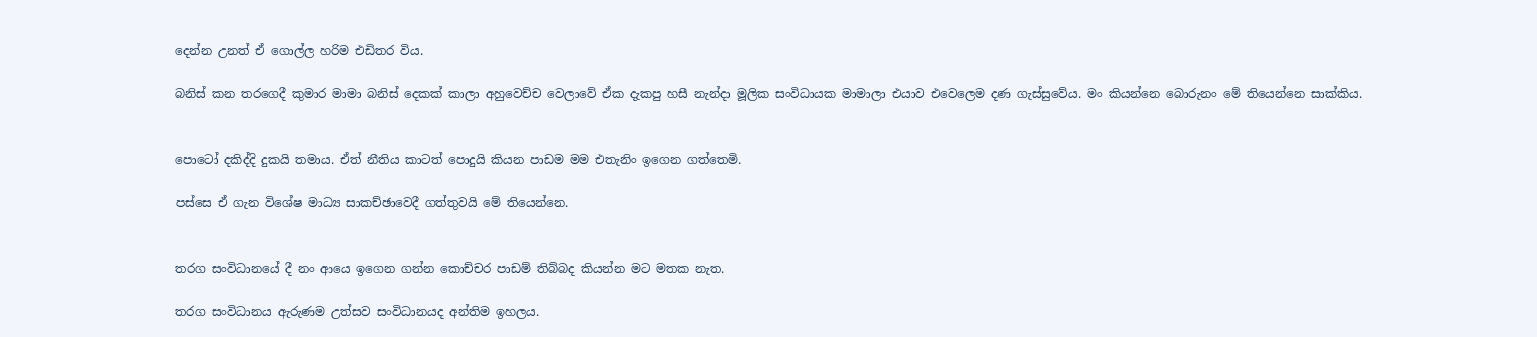දෙන්න උනත් ඒ ගොල්ල හරිම එඩිතර විය.

බනිස් කන තරගෙදී කුමාර මාමා බනිස් දෙකක් කාලා අහුවෙච්ච වෙලාවේ ඒක දැකපු හසී නැන්දා මූලික සංවිධායක මාමාලා එයාව එවෙලෙම දණ ගැස්සුවේය. මං කියන්නෙ බොරුනං මේ තියෙන්නෙ සාක්කිය.


පොටෝ දකිද්දි දුකයි තමාය. ඒත් නීතිය කාටත් පොදුයි කියන පාඩම මම එතැනිං ඉගෙන ගත්තෙමි.

පස්සෙ ඒ ගැන විශේෂ මාධ්‍ය සාකච්ඡාවෙදී ගත්තුවයි මේ තියෙන්නෙ.


තරග සංවිධානයේ දී නං ආයෙ ඉගෙන ගන්න කොච්චර පාඩම් තිබ්බද කියන්න මට මතක නැත.

තරග සංවිධානය ඇරුණම උත්සව සංවිධානයද අන්තිම ඉහලය.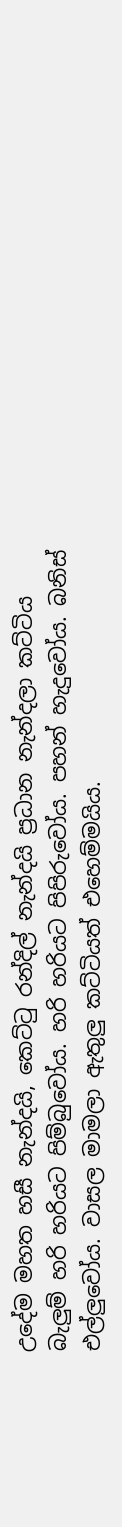උදේම මහත හසී නැන්දයි, කෙට්ටු රන්දිල් නැන්දයි ප්‍රධාන නැන්දලා කට්ටිය බැලුම් හරි හරියට පිම්බුවෝය. හරි හරියට පිපිරුවෝය. පහන් හැදුවෝය. බනිස් එල්ලුවෝය. වාසල මාමලා ඇතුලු කට්ටියත් එහෙම්මයිය.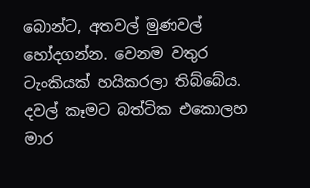බොන්ට, අතවල් මුණවල් හෝදගන්න. වෙනම වතුර ටැංකියක් හයිකරලා තිබ්බේය. දවල් කෑමට බත්ටික එකොලහ මාර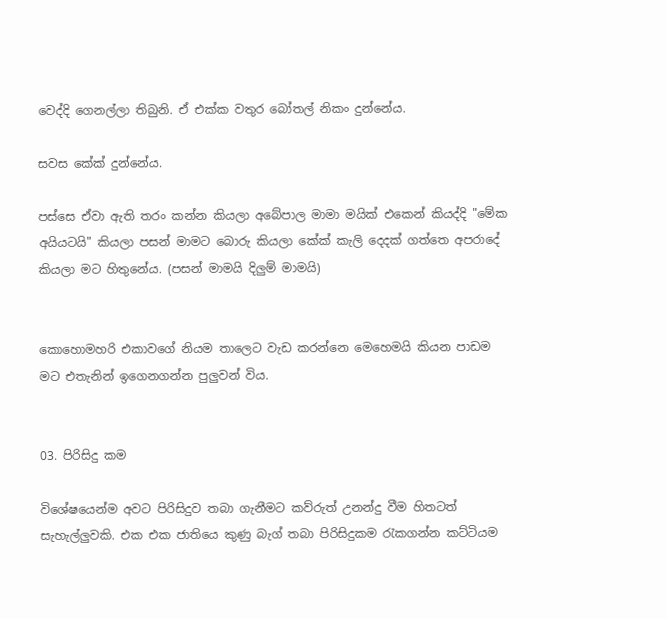වෙද්දි ගෙනල්ලා තිබුනි. ඒ එක්ක වතුර බෝතල් නිකං දුන්නේය.

සවස කේක් දුන්නේය.

පස්සෙ ඒවා ඇති තරං කන්න කියලා අබේපාල මාමා මයික් එකෙන් කියද්දි "මේක අයියටයි" කියලා පසන් මාමට බොරු කියලා කේක් කැලි දෙදක් ගත්තෙ අපරාදේ කියලා මට හිතුනේය. (පසන් මාමයි දිලුම් මාමයි)


කොහොමහරි එකාවගේ නියම තාලෙට වැඩ කරන්නෙ මෙහෙමයි කියන පාඩම මට එතැනින් ඉගෙනගන්න පුලුවන් විය.


03. පිරිසිදු කම

විශේෂයෙන්ම අවට පිරිසිදුව තබා ගැනීමට කව්රුත් උනන්දු වීම හිතටත් සැහැල්ලුවකි. එක එක ජාතියෙ කුණු බැග් තබා පිරිසිදුකම රැකගන්න කට්ටියම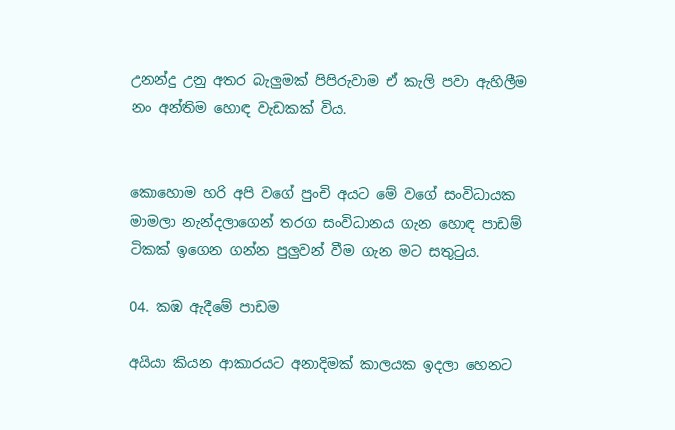උනන්දු උනු අතර බැලුමක් පිපිරුවාම ඒ කැලි පවා ඇහිලීම නං අන්තිම හොඳ වැඩකක් විය.


කොහොම හරි අපි වගේ පුංචි අයට මේ වගේ සංවිධායක මාමලා නැන්දලාගෙන් තරග සංවිධානය ගැන හොඳ පාඩම් ටිකක් ඉගෙන ගන්න පුලුවන් වීම ගැන මට සතුටුය.

04. කඹ ඇදීමේ පාඩම

අයියා කියන ආකාරයට අනාදිමක් කාලයක ඉදලා හෙනට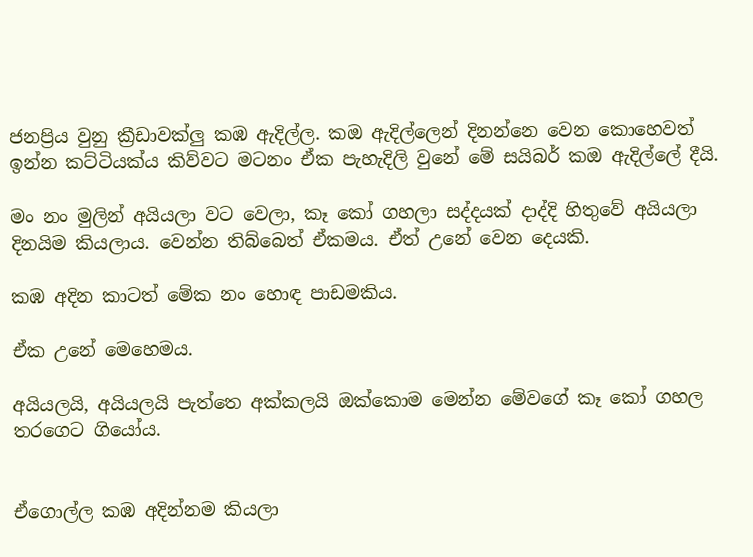ජනප්‍රිය වුනු ක්‍රීඩාවක්ලු කඹ ඇදිල්ල. කඔ ඇදිල්ලෙන් දිනන්නෙ වෙන කොහෙවත් ඉන්න කට්ටියක්ය කිව්වට මටනං ඒක පැහැදිලි වුනේ මේ සයිබර් කඔ ඇදිල්ලේ දීයි.

මං නං මුලින් අයියලා වට වෙලා, කෑ කෝ ගහලා සද්දයක් දාද්දි හිතුවේ අයියලා දිනයිම කියලාය. වෙන්න තිබ්බෙත් ඒකමය. ඒත් උනේ වෙන දෙයකි.

කඹ අදින කාටත් මේක නං හොඳ පාඩමකිය.

ඒක උනේ මෙහෙමය.

අයියලයි, අයියලයි පැත්තෙ අක්කලයි ඔක්කොම මෙන්න මේවගේ කෑ කෝ ගහල තරගෙට ගියෝය.


ඒගොල්ල කඹ අදින්නම කියලා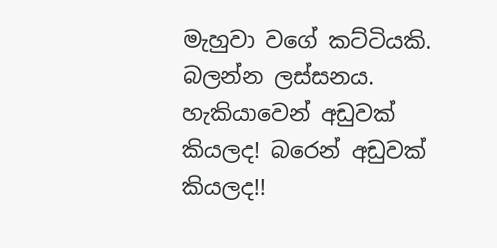මැහුවා වගේ කට්ටියකි. බලන්න ලස්සනය. හැකියාවෙන් අඩුවක් කියලද! බරෙන් අඩුවක් කියලද!!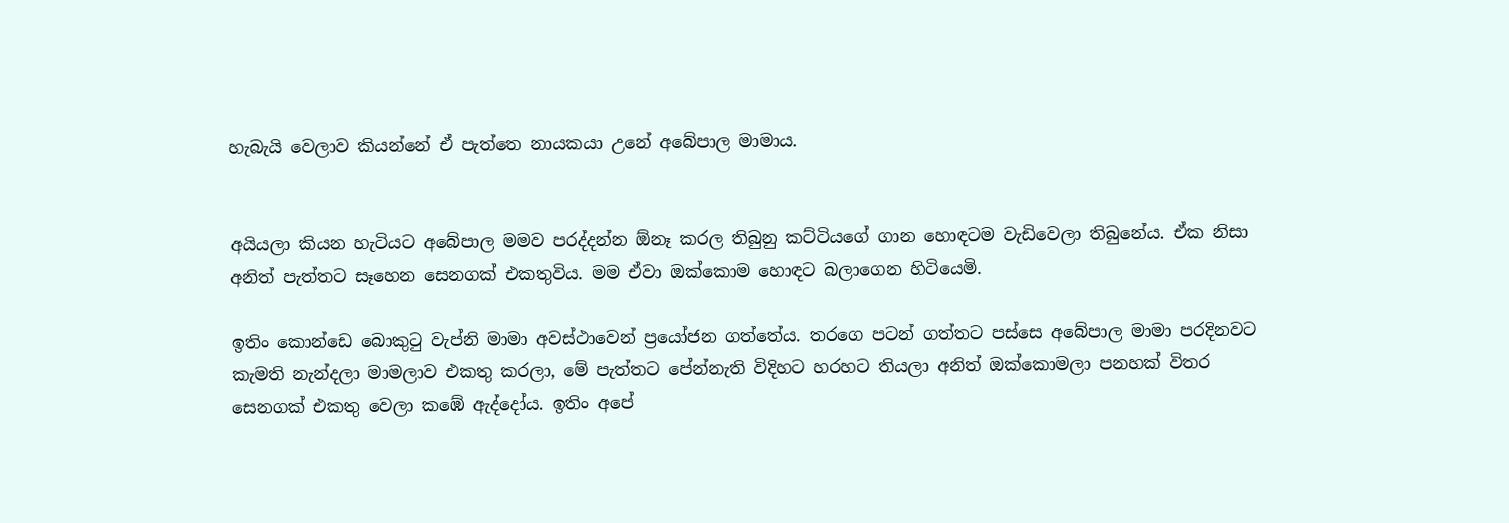හැබැයි වෙලාව කියන්නේ ඒ පැත්තෙ නායකයා උනේ අබේපාල මාමාය.


අයියලා කියන හැටියට අබේපාල මමව පරද්දන්න ඕනෑ කරල තිබුනු කට්ටියගේ ගාන හොඳටම වැඩිවෙලා තිබුනේය. ඒක නිසා අනිත් පැත්තට සෑහෙන සෙනගක් එකතුවිය. මම ඒවා ඔක්කොම හොඳට බලාගෙන හිටියෙමි.

ඉතිං කොන්ඩෙ බොකුටු වැප්නි මාමා අවස්ථාවෙන් ප්‍රයෝජන ගත්තේය. තරගෙ පටන් ගත්තට පස්සෙ අබේපාල මාමා පරදිනවට කැමති නැන්දලා මාමලාව එකතු කරලා, මේ පැත්තට පේන්නැති විදිහට හරහට තියලා අනිත් ඔක්කොමලා පනහක් විතර සෙනගක් එකතු වෙලා කඹේ ඇද්දෝය. ඉතිං අපේ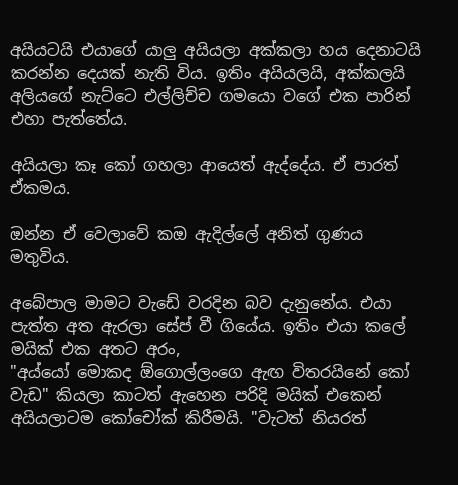අයියටයි එයාගේ යාලු අයියලා අක්කලා හය දෙනාටයි කරන්න දෙයක් නැති විය. ඉතිං අයියලයි, අක්කලයි අලියගේ නැට්ටෙ එල්ලිච්ච ගමයො වගේ එක පාරින් එහා පැත්තේය.

අයියලා කෑ කෝ ගහලා ආයෙත් ඇද්දේය. ඒ පාරත් ඒකමය.

ඔන්න ඒ වෙලාවේ කඔ ඇදිල්ලේ අනිත් ගුණය මතුවිය.

අබේපාල මාමට වැඩේ වරදින බව දැනුනේය. එයා පැත්ත අත ඇරලා සේප් වී ගියේය. ඉතිං එයා කලේ මයික් එක අතට අරං,
"අය්යෝ මොකද ඕගොල්ලංගෙ ඇඟ විතරයිනේ කෝ වැඩ" කියලා කාටත් ඇහෙන පරිදි මයික් එකෙන් අයියලාටම කෝචෝක් කිරීමයි. "වැටත් නියරත්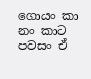ගොයං කා නං කාට පවසං ඒ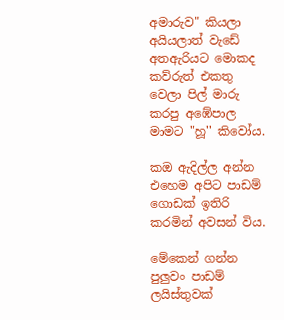අමාරුව" කියලා අයියලාත් වැඩේ අතඇරියට මොකද කව්රුත් එකතු වෙලා පිල් මාරු කරපු අඹේපාල මාමට "හූ'' කිවෝය.

කඔ ඇදිල්ල අන්න එහෙම අපිට පාඩම් ගොඩක් ඉතිරි කරමින් අවසන් විය.

මේකෙන් ගන්න පුලුවං පාඩම් ලයිස්තුවක්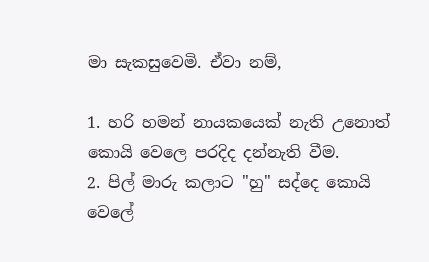මා සැකසුවෙමි. ඒවා නම්,

1. හරි හමන් නායකයෙක් නැති උනොත් කොයි වෙලෙ පරදිද දන්නැති වීම.
2. පිල් මාරු කලාට "හු" සද්දෙ කොයි වෙලේ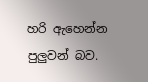හරි ඇහෙන්න පුලුවන් බව.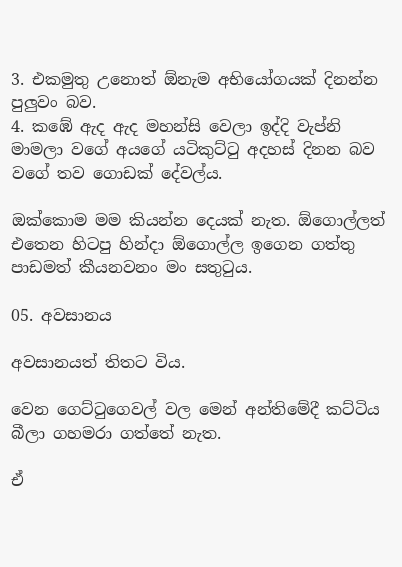3. එකමුතු උනොත් ඕනැම අභියෝගයක් දිනන්න පුලුවං බව.
4. කඹේ ඇද ඇද මහන්සි වෙලා ඉද්දි වැප්නි මාමලා වගේ අයගේ යටිකුට්ටු අදහස් දිනන බව වගේ තව ගොඩක් දේවල්ය.

ඔක්කොම මම කියන්න දෙයක් නැත. ඕගොල්ලත් එතෙන හිටපු හින්දා ඕගොල්ල ඉගෙන ගත්තු පාඩමත් කීයනවනං මං සතුටුය.

05. අවසානය

අවසානයත් තිතට විය.

වෙන ගෙට්ටුගෙවල් වල මෙන් අන්තිමේදී කට්ටිය බීලා ගහමරා ගත්තේ නැත.

ඒ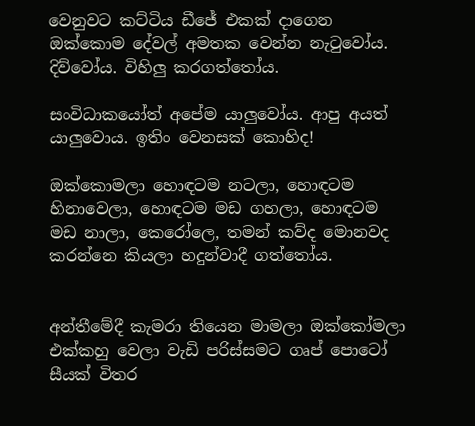වෙනුවට කට්ටිය ඩීජේ එකක් දාගෙන ඔක්කොම දේවල් අමතක වෙන්න නැටුවෝය. දිව්වෝය. විහිලු කරගත්තෝය.

සංවිධාකයෝත් අපේම යාලුවෝය. ආපු අයත් යාලුවොය. ඉතිං වෙනසක් කොහිද!

ඔක්කොමලා හොඳටම නටලා, හොඳටම හිනාවෙලා, හොඳටම මඩ ගහලා, හොඳටම මඩ නාලා, කෙරෝලෙ, තමන් කව්ද මොනවද කරන්නෙ කියලා හදුන්වාදී ගත්තෝය.


අන්තීමේදී කැමරා තියෙන මාමලා ඔක්කෝමලා එක්කහු වෙලා වැඩි පරිස්සමට ගෘප් පොටෝ සීයක් විතර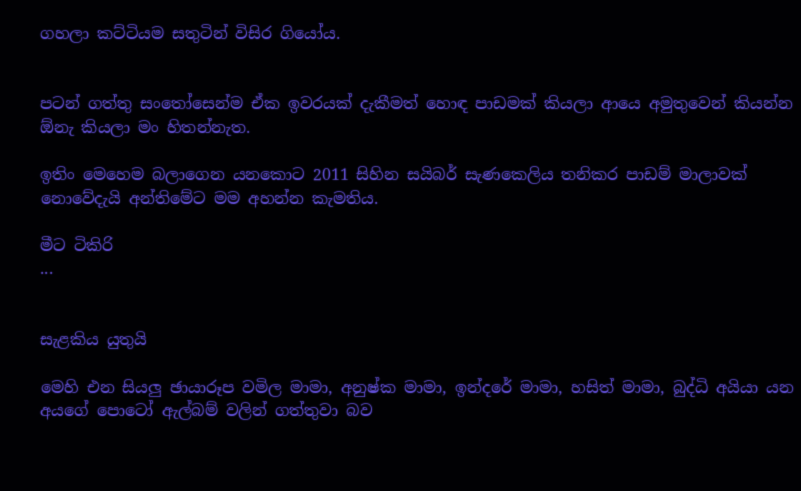ගහලා කට්ටියම සතුටින් විසිර ගියෝය.


පටන් ගත්තු සංතෝසෙන්ම ඒක ඉවරයක් දැකීමත් හොඳ පාඩමක් කියලා ආයෙ අමුතුවෙන් කියන්න ඕනැ කියලා මං හිතන්නැත.

ඉතිං මෙහෙම බලාගෙන යනකොට 2011 සිහින සයිබර් සැණකෙලිය තනිකර පාඩම් මාලාවක් නොවේදැයි අන්තිමේට මම අහන්න කැමතිය.

මීට ටිකිරි
...


සැළකිය යුතුයි

මෙහි එන සියලු ඡායාරූප වමිල මාමා, අනුෂ්ක මාමා, ඉන්දරේ මාමා, හසිත් මාමා, බුද්ධි අයියා යන අයගේ පොටෝ ඇල්බම් වලින් ගත්තුවා බව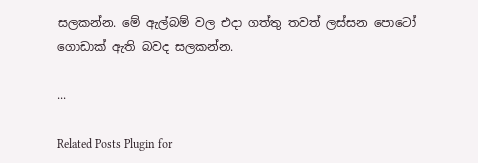සලකන්න. මේ ඇල්බම් වල එදා ගත්තු තවත් ලස්සන පොටෝ ගොඩාක් ඇති බවද සලකන්න.

...

Related Posts Plugin for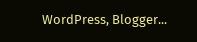WordPress, Blogger...